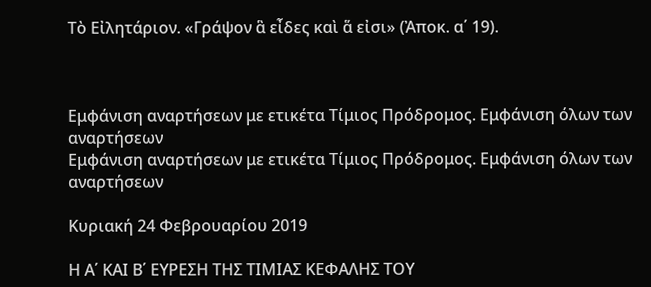Τὸ Εἰλητάριον. «Γράψον ἃ εἶδες καὶ ἅ εἰσι» (Ἀποκ. α΄ 19).



Εμφάνιση αναρτήσεων με ετικέτα Τίμιος Πρόδρομος. Εμφάνιση όλων των αναρτήσεων
Εμφάνιση αναρτήσεων με ετικέτα Τίμιος Πρόδρομος. Εμφάνιση όλων των αναρτήσεων

Κυριακή 24 Φεβρουαρίου 2019

Η Α΄ ΚΑΙ Β΄ ΕΥΡΕΣΗ ΤΗΣ ΤΙΜΙΑΣ ΚΕΦΑΛΗΣ ΤΟΥ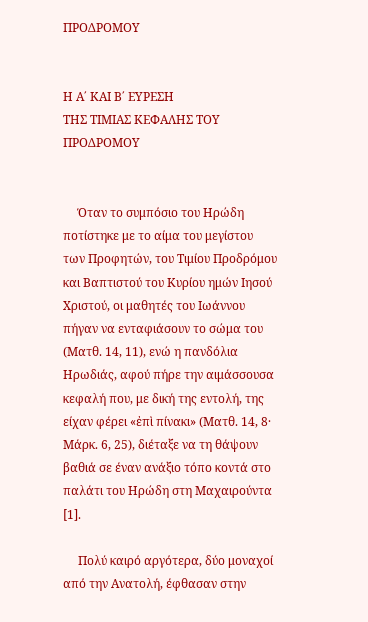ΠΡΟΔΡΟΜΟΥ


Η Α΄ ΚΑΙ Β΄ ΕΥΡΕΣΗ
ΤΗΣ ΤΙΜΙΑΣ ΚΕΦΑΛΗΣ ΤΟΥ ΠΡΟΔΡΟΜΟΥ


     Όταν το συμπόσιο του Ηρώδη ποτίστηκε με το αίμα του μεγίστου των Προφητών, του Τιμίου Προδρόμου και Βαπτιστού του Κυρίου ημών Ιησού Χριστού, οι μαθητές του Ιωάννου πήγαν να ενταφιάσουν το σώμα του (Ματθ. 14, 11), ενώ η πανδόλια Ηρωδιάς, αφού πήρε την αιμάσσουσα κεφαλή που, με δική της εντολή, της είχαν φέρει «ἐπὶ πίνακι» (Ματθ. 14, 8· Μάρκ. 6, 25), διέταξε να τη θάψουν βαθιά σε έναν ανάξιο τόπο κοντά στο παλάτι του Ηρώδη στη Μαχαιρούντα [1].

     Πολύ καιρό αργότερα, δύο μοναχοί από την Ανατολή, έφθασαν στην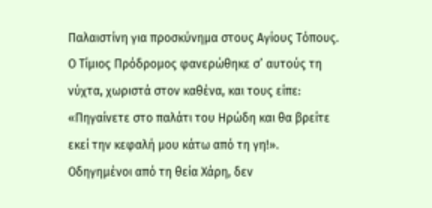Παλαιστίνη για προσκύνημα στους Αγίους Τόπους. Ο Τίμιος Πρόδρομος φανερώθηκε σ’ αυτούς τη νύχτα, χωριστά στον καθένα, και τους είπε: «Πηγαίνετε στο παλάτι του Ηρώδη και θα βρείτε εκεί την κεφαλή μου κάτω από τη γη!». Οδηγημένοι από τη θεία Χάρη, δεν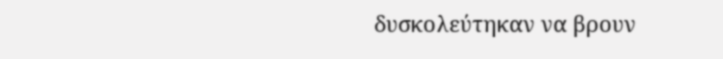δυσκολεύτηκαν να βρουν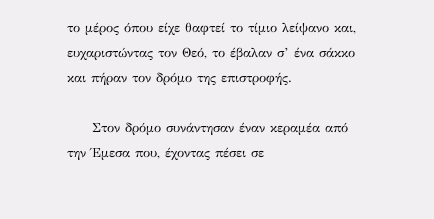το μέρος όπου είχε θαφτεί το τίμιο λείψανο και, ευχαριστώντας τον Θεό, το έβαλαν σ’ ένα σάκκο και πήραν τον δρόμο της επιστροφής.

     Στον δρόμο συνάντησαν έναν κεραμέα από την Έμεσα που, έχοντας πέσει σε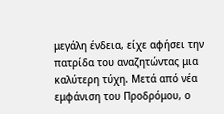μεγάλη ένδεια, είχε αφήσει την πατρίδα του αναζητώντας μια καλύτερη τύχη. Μετά από νέα εμφάνιση του Προδρόμου, ο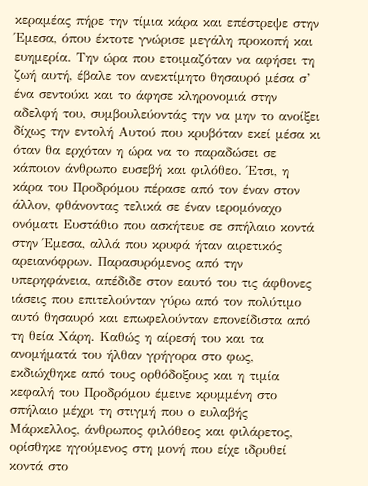κεραμέας πήρε την τίμια κάρα και επέστρεψε στην Έμεσα, όπου έκτοτε γνώρισε μεγάλη προκοπή και ευημερία. Την ώρα που ετοιμαζόταν να αφήσει τη ζωή αυτή, έβαλε τον ανεκτίμητο θησαυρό μέσα σ’ ένα σεντούκι και το άφησε κληρονομιά στην αδελφή του, συμβουλεύοντάς την να μην το ανοίξει δίχως την εντολή Αυτού που κρυβόταν εκεί μέσα κι όταν θα ερχόταν η ώρα να το παραδώσει σε κάποιον άνθρωπο ευσεβή και φιλόθεο. Έτσι, η κάρα του Προδρόμου πέρασε από τον έναν στον άλλον, φθάνοντας τελικά σε έναν ιερομόναχο ονόματι Ευστάθιο που ασκήτευε σε σπήλαιο κοντά στην Έμεσα, αλλά που κρυφά ήταν αιρετικός αρειανόφρων. Παρασυρόμενος από την υπερηφάνεια, απέδιδε στον εαυτό του τις άφθονες ιάσεις που επιτελούνταν γύρω από τον πολύτιμο αυτό θησαυρό και επωφελούνταν επονείδιστα από τη θεία Χάρη. Καθώς η αίρεσή του και τα ανομήματά του ήλθαν γρήγορα στο φως, εκδιώχθηκε από τους ορθόδοξους και η τιμία κεφαλή του Προδρόμου έμεινε κρυμμένη στο σπήλαιο μέχρι τη στιγμή που ο ευλαβής Μάρκελλος, άνθρωπος φιλόθεος και φιλάρετος, ορίσθηκε ηγούμενος στη μονή που είχε ιδρυθεί κοντά στο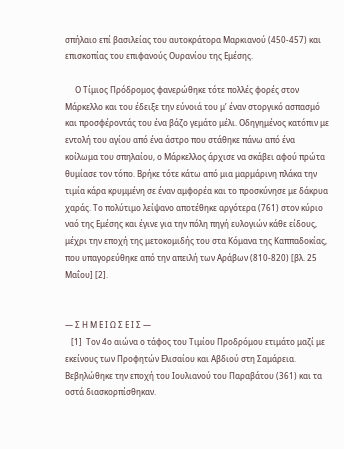σπήλαιο επί βασιλείας του αυτοκράτορα Μαρκιανού (450-457) και επισκοπίας του επιφανούς Ουρανίου της Εμέσης.

     Ο Τίμιος Πρόδρομος φανερώθηκε τότε πολλές φορές στον Μάρκελλο και του έδειξε την εύνοιά του μ’ έναν στοργικό ασπασμό και προσφέροντάς του ένα βάζο γεμάτο μέλι. Οδηγημένος κατόπιν με εντολή του αγίου από ένα άστρο που στάθηκε πάνω από ένα κοίλωμα του σπηλαίου, ο Μάρκελλος άρχισε να σκάβει αφού πρώτα θυμίασε τον τόπο. Βρήκε τότε κάτω από μια μαρμάρινη πλάκα την τιμία κάρα κρυμμένη σε έναν αμφορέα και το προσκύνησε με δάκρυα χαράς. Το πολύτιμο λείψανο αποτέθηκε αργότερα (761) στον κύριο ναό της Εμέσης και έγινε για την πόλη πηγή ευλογιών κάθε είδους, μέχρι την εποχή της μετοκομιδής του στα Κόμανα της Καππαδοκίας, που υπαγορεύθηκε από την απειλή των Αράβων (810-820) [βλ. 25 Μαΐου] [2].


— Σ Η Μ Ε Ι Ω Σ Ε Ι Σ —
   [1]  Τον 4ο αιώνα ο τάφος του Τιμίου Προδρόμου ετιμάτο μαζί με εκείνους των Προφητών Ελισαίου και Αβδιού στη Σαμάρεια. Βεβηλώθηκε την εποχή του Ιουλιανού του Παραβάτου (361) και τα οστά διασκορπίσθηκαν.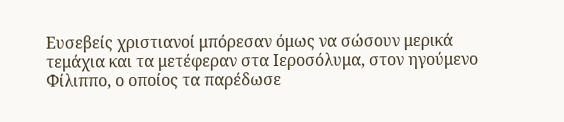Ευσεβείς χριστιανοί μπόρεσαν όμως να σώσουν μερικά τεμάχια και τα μετέφεραν στα Ιεροσόλυμα, στον ηγούμενο Φίλιππο, ο οποίος τα παρέδωσε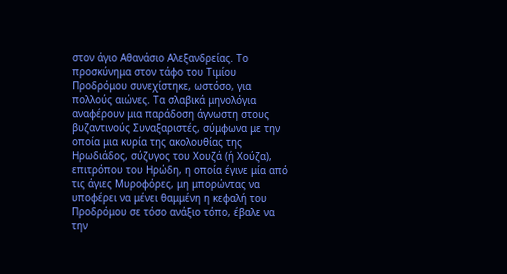στον άγιο Αθανάσιο Αλεξανδρείας. Το προσκύνημα στον τάφο του Τιμίου Προδρόμου συνεχίστηκε, ωστόσο, για πολλούς αιώνες. Τα σλαβικά μηνολόγια αναφέρουν μια παράδοση άγνωστη στους βυζαντινούς Συναξαριστές, σύμφωνα με την οποία μια κυρία της ακολουθίας της Ηρωδιάδος, σύζυγος του Χουζά (ή Χούζα), επιτρόπου του Ηρώδη, η οποία έγινε μία από τις άγιες Μυροφόρες, μη μπορώντας να υποφέρει να μένει θαμμένη η κεφαλή του Προδρόμου σε τόσο ανάξιο τόπο, έβαλε να την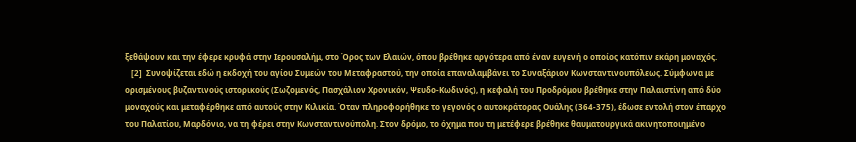ξεθάψουν και την έφερε κρυφά στην Ιερουσαλήμ, στο Όρος των Ελαιών, όπου βρέθηκε αργότερα από έναν ευγενή ο οποίος κατόπιν εκάρη μοναχός.
   [2]  Συνοψίζεται εδώ η εκδοχή του αγίου Συμεών του Μεταφραστού, την οποία επαναλαμβάνει το Συναξάριον Κωνσταντινουπόλεως. Σύμφωνα με ορισμένους βυζαντινούς ιστορικούς (Σωζομενός, Πασχάλιον Χρονικόν, Ψευδο-Κωδινός), η κεφαλή του Προδρόμου βρέθηκε στην Παλαιστίνη από δύο μοναχούς και μεταφέρθηκε από αυτούς στην Κιλικία. Όταν πληροφορήθηκε το γεγονός ο αυτοκράτορας Ουάλης (364-375), έδωσε εντολή στον έπαρχο του Παλατίου, Μαρδόνιο, να τη φέρει στην Κωνσταντινούπολη. Στον δρόμο, το όχημα που τη μετέφερε βρέθηκε θαυματουργικά ακινητοποιημένο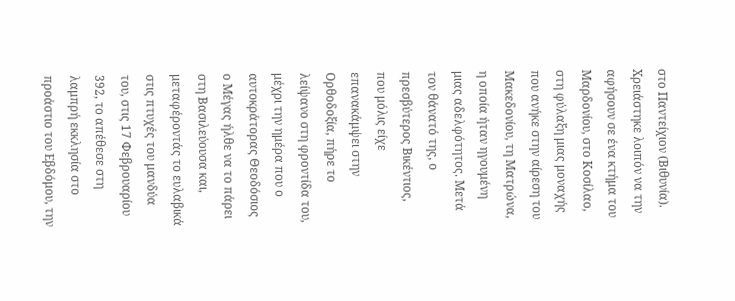στο Παντείχιον (Βιθυνία). Χρειάστηκε λοιπόν να την αφήσουν σε ένα κτήμα του Μαρδονίου, στο Κοσίλαο, στη φύλαξη μιας μοναχής που ανήκε στην αίρεση του Μακεδονίου, τη Ματρώνα, η οποία ήταν ηγουμένη μιας αδελφότητος. Μετά τον θάνατό της, ο πρεσβύτερος Βικέντιος, που μόλις είχε επανακάμψει στην Ορθοδοξία, πήρε το λείψανο στη φροντίδα του, μέχρι την ημέρα που ο αυτοκράτορας Θεοδόσιος ο Μέγας ήλθε να το πάρει στη Βασιλεύουσα και, μεταφέροντάς το ευλαβικά στις πτυχές του μανδύα του, στις 17 Φεβρουαρίου 392, το απέθεσε στη λαμπρή εκκλησία στο προάστιο του Εβδόμου, την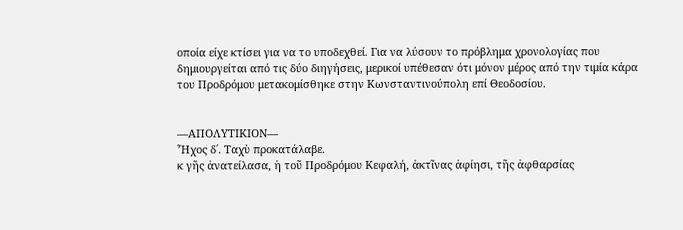οποία είχε κτίσει για να το υποδεχθεί. Για να λύσουν το πρόβλημα χρονολογίας που δημιουργείται από τις δύο διηγήσεις, μερικοί υπέθεσαν ότι μόνον μέρος από την τιμία κάρα του Προδρόμου μετακομίσθηκε στην Κωνσταντινούπολη επί Θεοδοσίου.


—ΑΠΟΛΥΤΙΚΙΟΝ—
Ἦχος δ΄. Ταχὺ προκατάλαβε.
κ γῆς ἀνατείλασα, ἡ τοῦ Προδρόμου Κεφαλή, ἀκτῖνας ἀφίησι, τῆς ἀφθαρσίας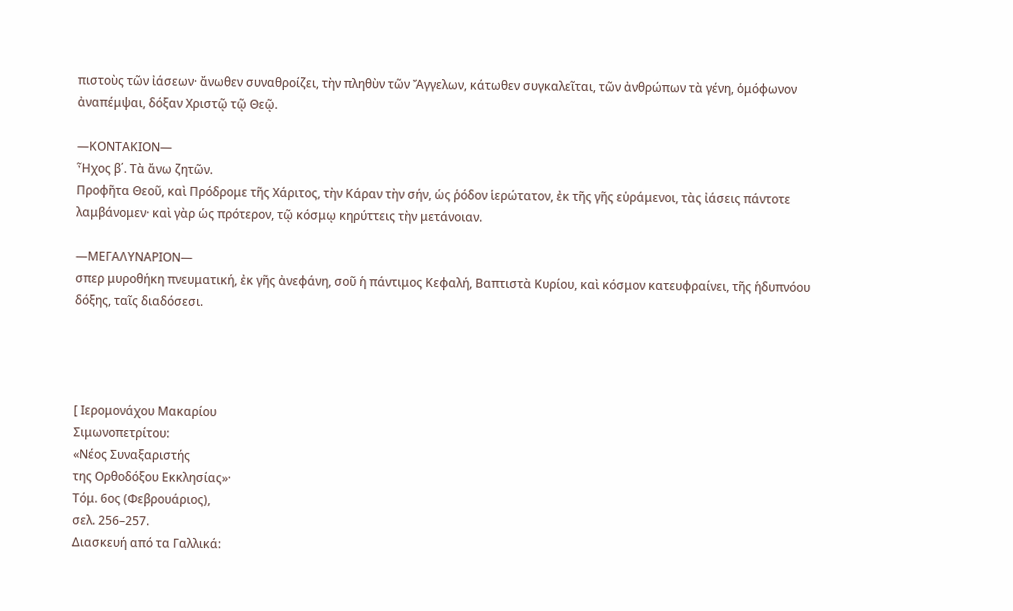πιστοὺς τῶν ἰάσεων· ἄνωθεν συναθροίζει, τὴν πληθὺν τῶν Ἄγγελων, κάτωθεν συγκαλεῖται, τῶν ἀνθρώπων τὰ γένη, ὁμόφωνον ἀναπέμψαι, δόξαν Χριστῷ τῷ Θεῷ.

—ΚΟΝΤΑΚΙΟΝ—
Ἦχος β΄. Τὰ ἄνω ζητῶν.
Προφῆτα Θεοῦ, καὶ Πρόδρομε τῆς Χάριτος, τὴν Κάραν τὴν σήν, ὡς ῥόδον ἱερώτατον, ἐκ τῆς γῆς εὑράμενοι, τὰς ἰάσεις πάντοτε λαμβάνομεν· καὶ γὰρ ὡς πρότερον, τῷ κόσμῳ κηρύττεις τὴν μετάνοιαν.

—ΜΕΓΑΛΥΝΑΡΙΟΝ—
σπερ μυροθήκη πνευματική, ἐκ γῆς ἀνεφάνη, σοῦ ἡ πάντιμος Κεφαλή, Βαπτιστὰ Κυρίου, καὶ κόσμον κατευφραίνει, τῆς ἡδυπνόου δόξης, ταῖς διαδόσεσι.




[ Ιερομονάχου Μακαρίου
Σιμωνοπετρίτου:
«Νέος Συναξαριστής
της Ορθοδόξου Εκκλησίας»·
Τόμ. 6ος (Φεβρουάριος),
σελ. 256–257.
Διασκευή από τα Γαλλικά: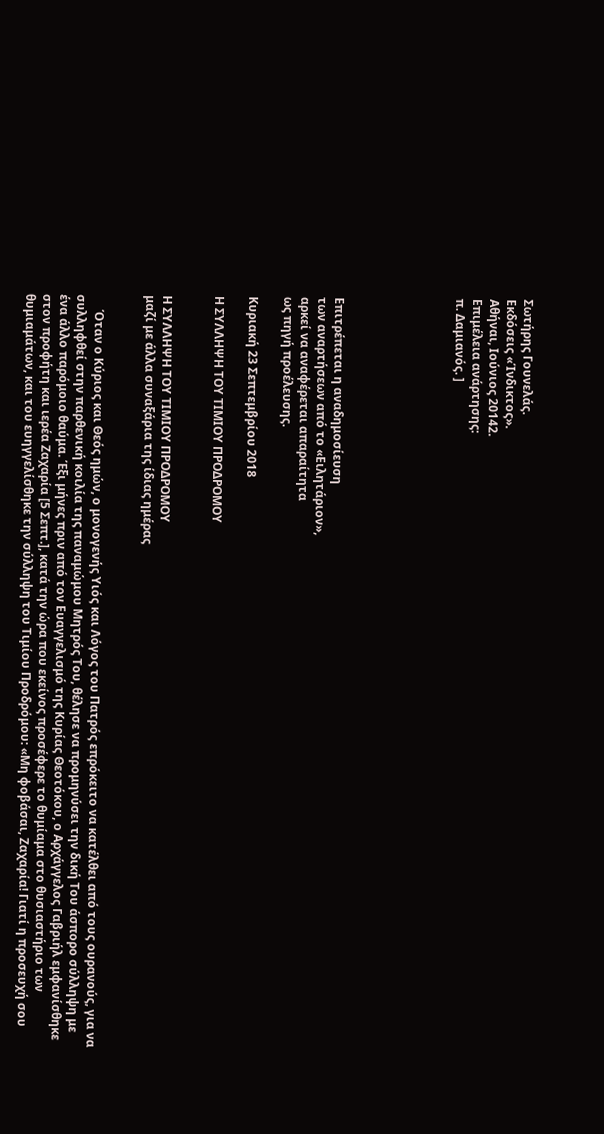Σωτήρης Γουνελάς.
Εκδόσεις «Ίνδικτος».
Αθήναι, Ιούνιος 20142.
Επιμέλεια ανάρτησης:
π. Δαμιανός. ]






Επιτρέπεται η αναδημοσίευση
των αναρτήσεων από το «Ειλητάριον»,
αρκεί να αναφέρεται απαραίτητα
ως πηγή προέλευσης.

Κυριακή 23 Σεπτεμβρίου 2018

Η ΣΥΛΛΗΨΗ ΤΟΥ ΤΙΜΙΟΥ ΠΡΟΔΡΟΜΟΥ


Η ΣΥΛΛΗΨΗ ΤΟΥ ΤΙΜΙΟΥ ΠΡΟΔΡΟΜΟΥ
μαζί με άλλα συναξάρια της ίδιας ημέρας


     Όταν ο Κύριος και Θεός ημών, ο μονογενής Υιός και Λόγος του Πατρός επρόκειτο να κατέλθει από τους ουρανούς, για να συλληφθεί στην παρθενική κοιλία της παναμώμου Μητρός Του, θέλησε να προμηνύσει την δική Του άσπορο σύλληψη με ένα άλλο παρόμοιο θαύμα. Έξι μήνες πριν από τον Ευαγγελισμό της Κυρίας Θεοτόκου, ο Αρχάγγελος Γαβριήλ εμφανίσθηκε στον προφήτη και ιερέα Ζαχαρία [5 Σεπτ.], κατά την ώρα που εκείνος προσέφερε το θυμίαμα στο θυσιαστήριο των θυμιαμάτων, και του ευηγγελίσθηκε την σύλληψη του Τιμίου Προδρόμου: «Μη φοβάσαι, Ζαχαρία! Γιατί η προσευχή σου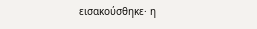εισακούσθηκε· η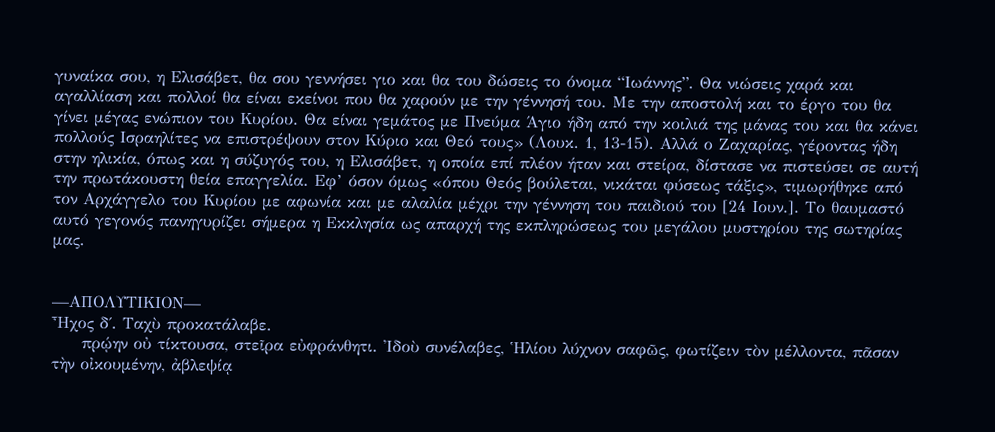γυναίκα σου, η Ελισάβετ, θα σου γεννήσει γιο και θα του δώσεις το όνομα “Ιωάννης”. Θα νιώσεις χαρά και αγαλλίαση και πολλοί θα είναι εκείνοι που θα χαρούν με την γέννησή του. Με την αποστολή και το έργο του θα γίνει μέγας ενώπιον του Κυρίου. Θα είναι γεμάτος με Πνεύμα Άγιο ήδη από την κοιλιά της μάνας του και θα κάνει πολλούς Ισραηλίτες να επιστρέψουν στον Κύριο και Θεό τους» (Λουκ. 1, 13-15). Αλλά ο Ζαχαρίας, γέροντας ήδη στην ηλικία, όπως και η σύζυγός του, η Ελισάβετ, η οποία επί πλέον ήταν και στείρα, δίστασε να πιστεύσει σε αυτή την πρωτάκουστη θεία επαγγελία. Εφ’ όσον όμως «όπου Θεός βούλεται, νικάται φύσεως τάξις», τιμωρήθηκε από τον Αρχάγγελο του Κυρίου με αφωνία και με αλαλία μέχρι την γέννηση του παιδιού του [24 Ιουν.]. Το θαυμαστό αυτό γεγονός πανηγυρίζει σήμερα η Εκκλησία ως απαρχή της εκπληρώσεως του μεγάλου μυστηρίου της σωτηρίας μας.


—ΑΠΟΛΥΤΙΚΙΟΝ—
Ἦχος δ΄. Ταχὺ προκατάλαβε.
     πρῴην οὐ τίκτουσα, στεῖρα εὐφράνθητι. Ἰδοὺ συνέλαβες, Ἡλίου λύχνον σαφῶς, φωτίζειν τὸν μέλλοντα, πᾶσαν τὴν οἰκουμένην, ἀβλεψίᾳ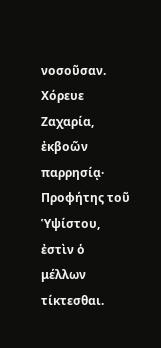νοσοῦσαν. Χόρευε Ζαχαρία, ἐκβοῶν παρρησίᾳ· Προφήτης τοῦ Ὑψίστου, ἐστὶν ὁ μέλλων τίκτεσθαι.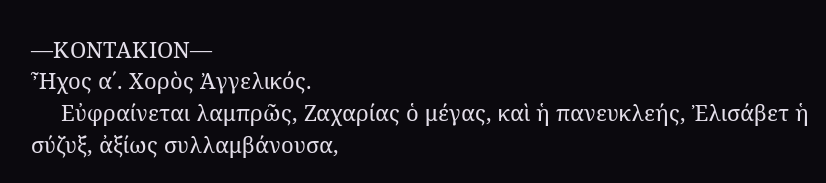—ΚΟΝΤΑΚΙΟΝ—
Ἦχος α΄. Χορὸς Ἀγγελικός.
     Εὐφραίνεται λαμπρῶς, Ζαχαρίας ὁ μέγας, καὶ ἡ πανευκλεής, Ἐλισάβετ ἡ σύζυξ, ἀξίως συλλαμβάνουσα,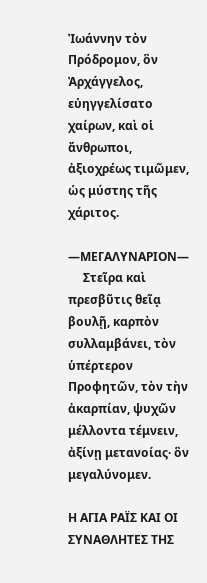Ἰωάννην τὸν Πρόδρομον, ὃν Ἀρχάγγελος, εὐηγγελίσατο χαίρων, καὶ οἱ ἄνθρωποι, ἀξιοχρέως τιμῶμεν, ὡς μύστης τῆς χάριτος.

—ΜΕΓΑΛΥΝΑΡΙΟΝ—
     Στεῖρα καὶ πρεσβῦτις θεῖᾳ βουλῇ, καρπὸν συλλαμβάνει, τὸν ὑπέρτερον Προφητῶν, τὸν τὴν ἀκαρπίαν, ψυχῶν μέλλοντα τέμνειν, ἀξίνῃ μετανοίας· ὃν μεγαλύνομεν.

Η ΑΓΙΑ ΡΑΪΣ ΚΑΙ ΟΙ ΣΥΝΑΘΛΗΤΕΣ ΤΗΣ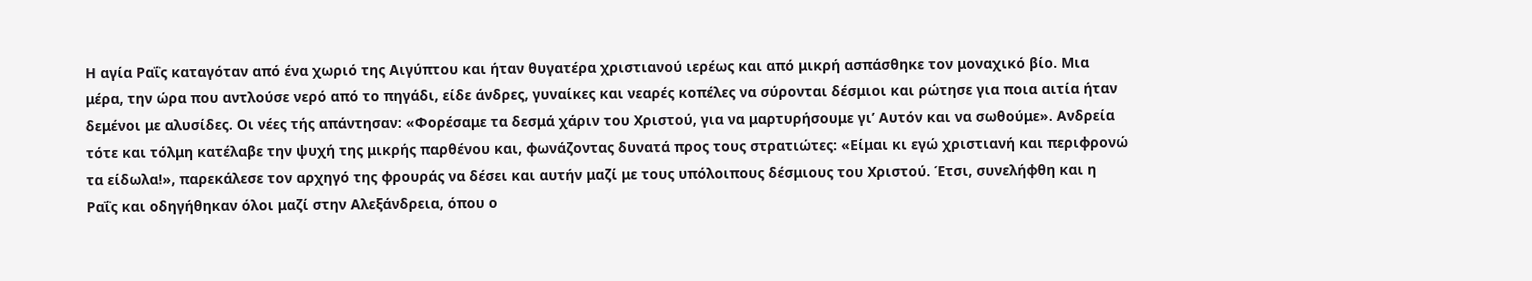Η αγία Ραΐς καταγόταν από ένα χωριό της Αιγύπτου και ήταν θυγατέρα χριστιανού ιερέως και από μικρή ασπάσθηκε τον μοναχικό βίο. Μια μέρα, την ώρα που αντλούσε νερό από το πηγάδι, είδε άνδρες, γυναίκες και νεαρές κοπέλες να σύρονται δέσμιοι και ρώτησε για ποια αιτία ήταν δεμένοι με αλυσίδες. Οι νέες τής απάντησαν: «Φορέσαμε τα δεσμά χάριν του Χριστού, για να μαρτυρήσουμε γι’ Αυτόν και να σωθούμε». Ανδρεία τότε και τόλμη κατέλαβε την ψυχή της μικρής παρθένου και, φωνάζοντας δυνατά προς τους στρατιώτες: «Είμαι κι εγώ χριστιανή και περιφρονώ τα είδωλα!», παρεκάλεσε τον αρχηγό της φρουράς να δέσει και αυτήν μαζί με τους υπόλοιπους δέσμιους του Χριστού. Έτσι, συνελήφθη και η Ραΐς και οδηγήθηκαν όλοι μαζί στην Αλεξάνδρεια, όπου ο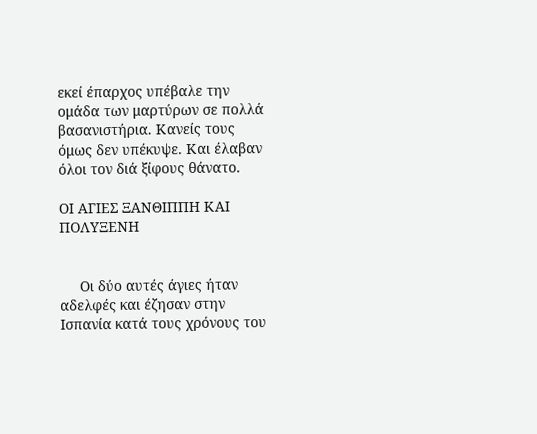εκεί έπαρχος υπέβαλε την ομάδα των μαρτύρων σε πολλά βασανιστήρια. Κανείς τους όμως δεν υπέκυψε. Και έλαβαν όλοι τον διά ξίφους θάνατο.

ΟΙ ΑΓΙΕΣ ΞΑΝΘΙΠΠΗ ΚΑΙ ΠΟΛΥΞΕΝΗ


     Οι δύο αυτές άγιες ήταν αδελφές και έζησαν στην Ισπανία κατά τους χρόνους του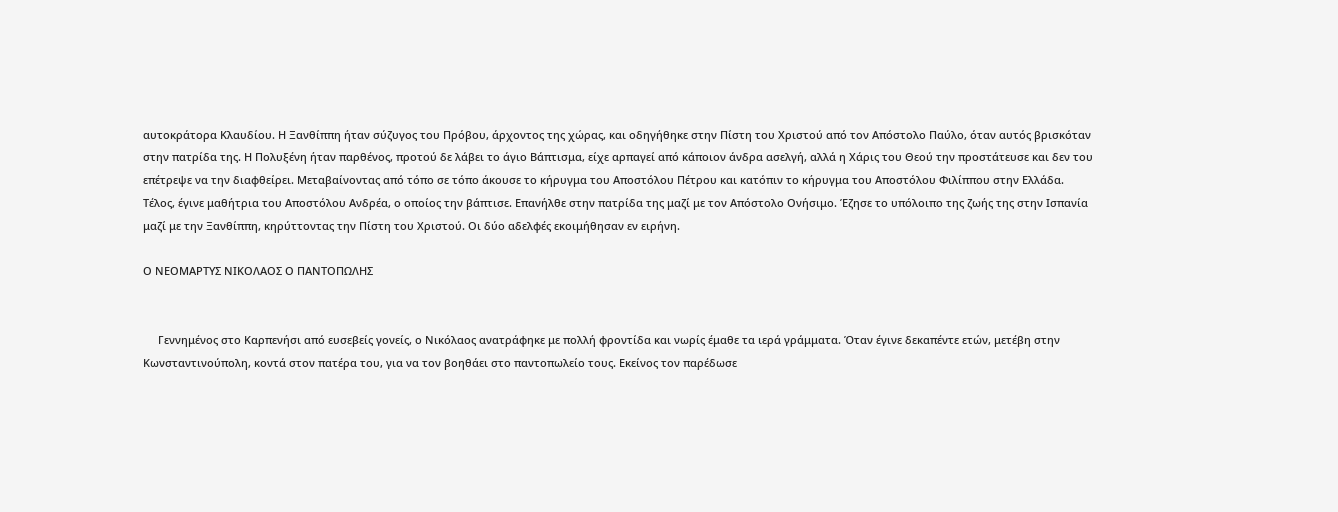αυτοκράτορα Κλαυδίου. Η Ξανθίππη ήταν σύζυγος του Πρόβου, άρχοντος της χώρας, και οδηγήθηκε στην Πίστη του Χριστού από τον Απόστολο Παύλο, όταν αυτός βρισκόταν στην πατρίδα της. Η Πολυξένη ήταν παρθένος, προτού δε λάβει το άγιο Βάπτισμα, είχε αρπαγεί από κάποιον άνδρα ασελγή, αλλά η Χάρις του Θεού την προστάτευσε και δεν του επέτρεψε να την διαφθείρει. Μεταβαίνοντας από τόπο σε τόπο άκουσε το κήρυγμα του Αποστόλου Πέτρου και κατόπιν το κήρυγμα του Αποστόλου Φιλίππου στην Ελλάδα. Τέλος, έγινε μαθήτρια του Αποστόλου Ανδρέα, ο οποίος την βάπτισε. Επανήλθε στην πατρίδα της μαζί με τον Απόστολο Ονήσιμο. Έζησε το υπόλοιπο της ζωής της στην Ισπανία μαζί με την Ξανθίππη, κηρύττοντας την Πίστη του Χριστού. Οι δύο αδελφές εκοιμήθησαν εν ειρήνη.

Ο ΝΕΟΜΑΡΤΥΣ ΝΙΚΟΛΑΟΣ Ο ΠΑΝΤΟΠΩΛΗΣ


     Γεννημένος στο Καρπενήσι από ευσεβείς γονείς, ο Νικόλαος ανατράφηκε με πολλή φροντίδα και νωρίς έμαθε τα ιερά γράμματα. Όταν έγινε δεκαπέντε ετών, μετέβη στην Κωνσταντινούπολη, κοντά στον πατέρα του, για να τον βοηθάει στο παντοπωλείο τους. Εκείνος τον παρέδωσε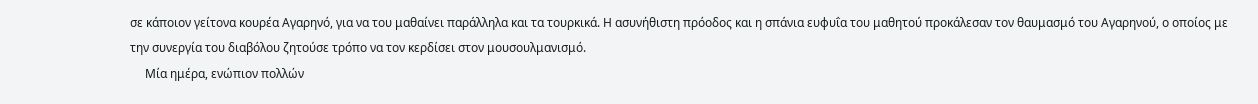σε κάποιον γείτονα κουρέα Αγαρηνό, για να του μαθαίνει παράλληλα και τα τουρκικά. Η ασυνήθιστη πρόοδος και η σπάνια ευφυΐα του μαθητού προκάλεσαν τον θαυμασμό του Αγαρηνού, ο οποίος με την συνεργία του διαβόλου ζητούσε τρόπο να τον κερδίσει στον μουσουλμανισμό.
     Μία ημέρα, ενώπιον πολλών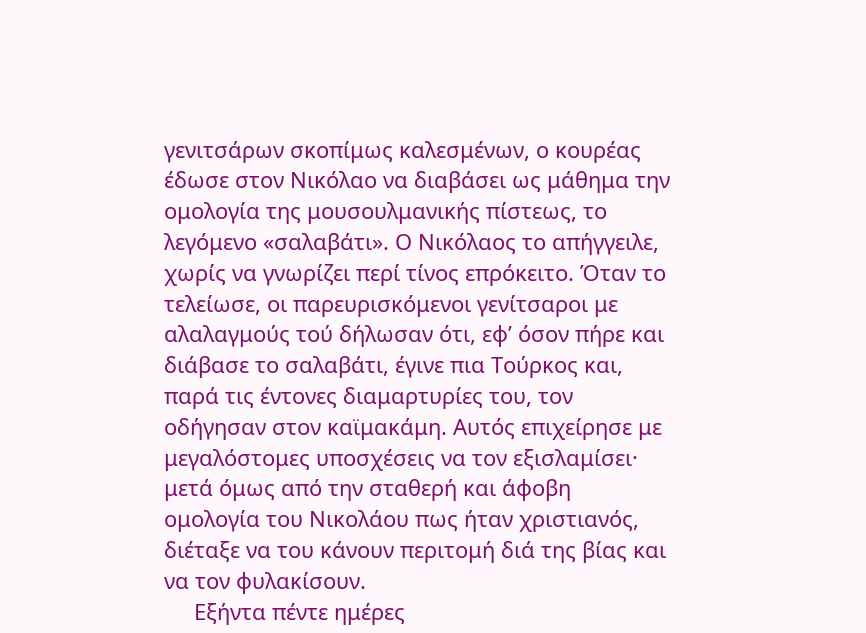γενιτσάρων σκοπίμως καλεσμένων, ο κουρέας έδωσε στον Νικόλαο να διαβάσει ως μάθημα την ομολογία της μουσουλμανικής πίστεως, το λεγόμενο «σαλαβάτι». Ο Νικόλαος το απήγγειλε, χωρίς να γνωρίζει περί τίνος επρόκειτο. Όταν το τελείωσε, οι παρευρισκόμενοι γενίτσαροι με αλαλαγμούς τού δήλωσαν ότι, εφ’ όσον πήρε και διάβασε το σαλαβάτι, έγινε πια Τούρκος και, παρά τις έντονες διαμαρτυρίες του, τον οδήγησαν στον καϊμακάμη. Αυτός επιχείρησε με μεγαλόστομες υποσχέσεις να τον εξισλαμίσει· μετά όμως από την σταθερή και άφοβη ομολογία του Νικολάου πως ήταν χριστιανός, διέταξε να του κάνουν περιτομή διά της βίας και να τον φυλακίσουν.
     Εξήντα πέντε ημέρες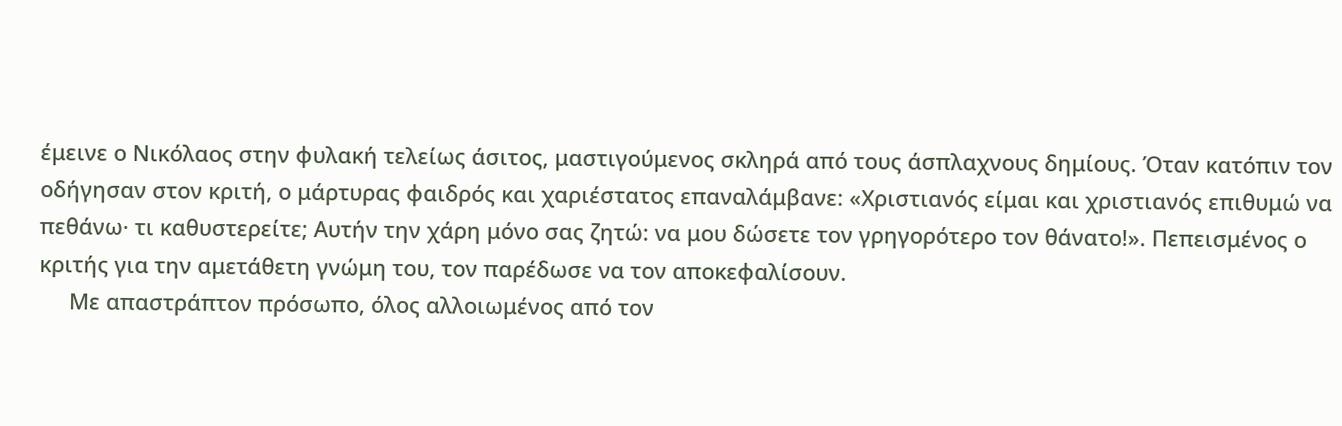έμεινε ο Νικόλαος στην φυλακή τελείως άσιτος, μαστιγούμενος σκληρά από τους άσπλαχνους δημίους. Όταν κατόπιν τον οδήγησαν στον κριτή, ο μάρτυρας φαιδρός και χαριέστατος επαναλάμβανε: «Χριστιανός είμαι και χριστιανός επιθυμώ να πεθάνω· τι καθυστερείτε; Αυτήν την χάρη μόνο σας ζητώ: να μου δώσετε τον γρηγορότερο τον θάνατο!». Πεπεισμένος ο κριτής για την αμετάθετη γνώμη του, τον παρέδωσε να τον αποκεφαλίσουν.
     Με απαστράπτον πρόσωπο, όλος αλλοιωμένος από τον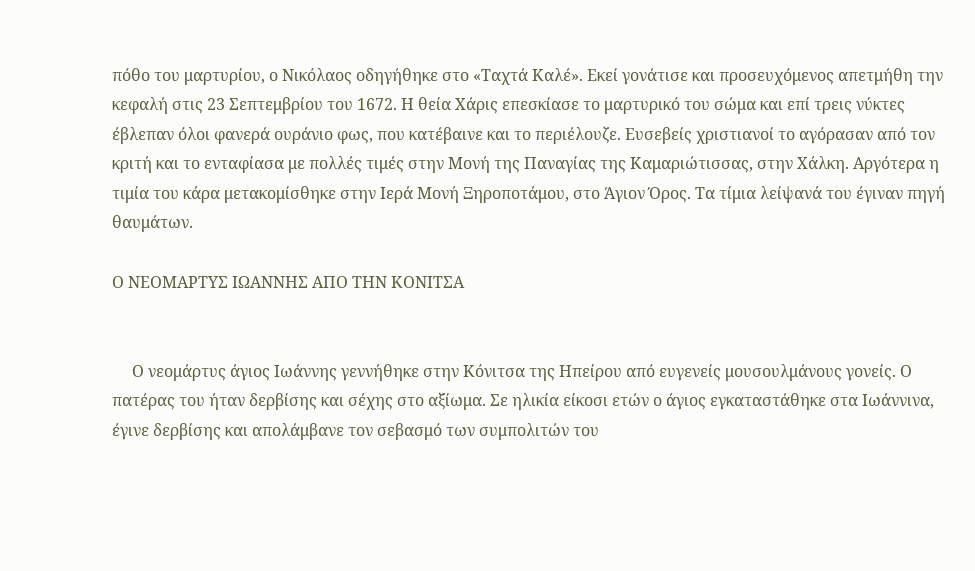πόθο του μαρτυρίου, ο Νικόλαος οδηγήθηκε στο «Ταχτά Καλέ». Εκεί γονάτισε και προσευχόμενος απετμήθη την κεφαλή στις 23 Σεπτεμβρίου του 1672. Η θεία Χάρις επεσκίασε το μαρτυρικό του σώμα και επί τρεις νύκτες έβλεπαν όλοι φανερά ουράνιο φως, που κατέβαινε και το περιέλουζε. Ευσεβείς χριστιανοί το αγόρασαν από τον κριτή και το ενταφίασα με πολλές τιμές στην Μονή της Παναγίας της Καμαριώτισσας, στην Χάλκη. Αργότερα η τιμία του κάρα μετακομίσθηκε στην Ιερά Μονή Ξηροποτάμου, στο Άγιον Όρος. Τα τίμια λείψανά του έγιναν πηγή θαυμάτων.

Ο ΝΕΟΜΑΡΤΥΣ ΙΩΑΝΝΗΣ ΑΠΟ ΤΗΝ ΚΟΝΙΤΣΑ


     Ο νεομάρτυς άγιος Ιωάννης γεννήθηκε στην Κόνιτσα της Ηπείρου από ευγενείς μουσουλμάνους γονείς. Ο πατέρας του ήταν δερβίσης και σέχης στο αξίωμα. Σε ηλικία είκοσι ετών ο άγιος εγκαταστάθηκε στα Ιωάννινα, έγινε δερβίσης και απολάμβανε τον σεβασμό των συμπολιτών του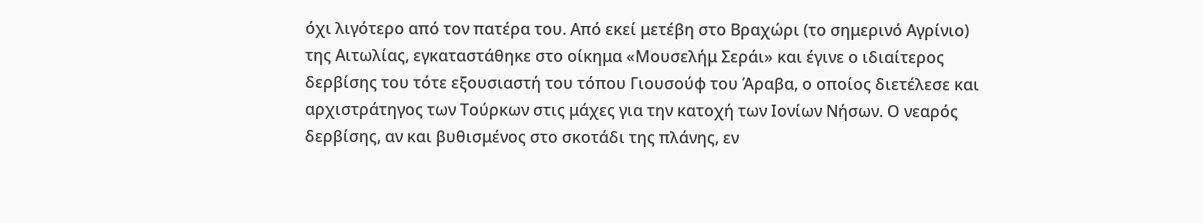όχι λιγότερο από τον πατέρα του. Από εκεί μετέβη στο Βραχώρι (το σημερινό Αγρίνιο) της Αιτωλίας, εγκαταστάθηκε στο οίκημα «Μουσελήμ Σεράι» και έγινε ο ιδιαίτερος δερβίσης του τότε εξουσιαστή του τόπου Γιουσούφ του Άραβα, ο οποίος διετέλεσε και αρχιστράτηγος των Τούρκων στις μάχες για την κατοχή των Ιονίων Νήσων. Ο νεαρός δερβίσης, αν και βυθισμένος στο σκοτάδι της πλάνης, εν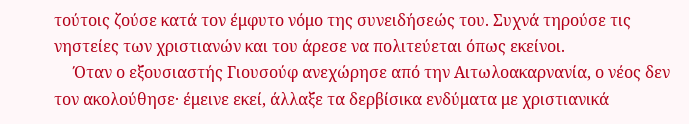τούτοις ζούσε κατά τον έμφυτο νόμο της συνειδήσεώς του. Συχνά τηρούσε τις νηστείες των χριστιανών και του άρεσε να πολιτεύεται όπως εκείνοι.
     Όταν ο εξουσιαστής Γιουσούφ ανεχώρησε από την Αιτωλοακαρνανία, ο νέος δεν τον ακολούθησε· έμεινε εκεί, άλλαξε τα δερβίσικα ενδύματα με χριστιανικά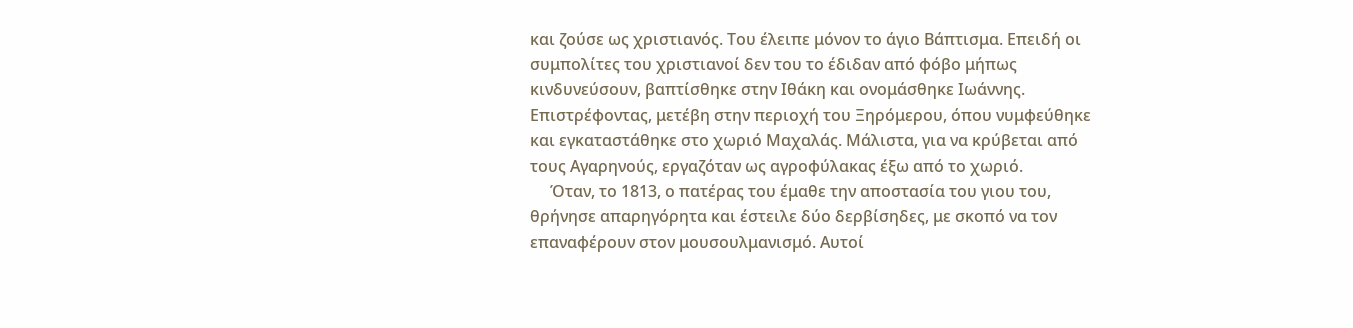και ζούσε ως χριστιανός. Του έλειπε μόνον το άγιο Βάπτισμα. Επειδή οι συμπολίτες του χριστιανοί δεν του το έδιδαν από φόβο μήπως κινδυνεύσουν, βαπτίσθηκε στην Ιθάκη και ονομάσθηκε Ιωάννης. Επιστρέφοντας, μετέβη στην περιοχή του Ξηρόμερου, όπου νυμφεύθηκε και εγκαταστάθηκε στο χωριό Μαχαλάς. Μάλιστα, για να κρύβεται από τους Αγαρηνούς, εργαζόταν ως αγροφύλακας έξω από το χωριό.
     Όταν, το 1813, ο πατέρας του έμαθε την αποστασία του γιου του, θρήνησε απαρηγόρητα και έστειλε δύο δερβίσηδες, με σκοπό να τον επαναφέρουν στον μουσουλμανισμό. Αυτοί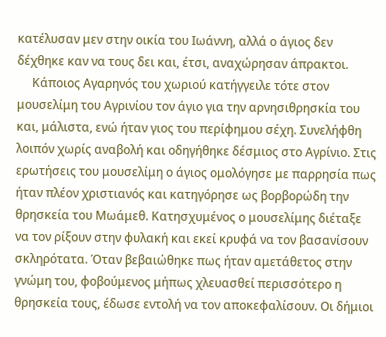κατέλυσαν μεν στην οικία του Ιωάννη, αλλά ο άγιος δεν δέχθηκε καν να τους δει και, έτσι, αναχώρησαν άπρακτοι.
     Κάποιος Αγαρηνός του χωριού κατήγγειλε τότε στον μουσελίμη του Αγρινίου τον άγιο για την αρνησιθρησκία του και, μάλιστα, ενώ ήταν γιος του περίφημου σέχη. Συνελήφθη λοιπόν χωρίς αναβολή και οδηγήθηκε δέσμιος στο Αγρίνιο. Στις ερωτήσεις του μουσελίμη ο άγιος ομολόγησε με παρρησία πως ήταν πλέον χριστιανός και κατηγόρησε ως βορβορώδη την θρησκεία του Μωάμεθ. Κατησχυμένος ο μουσελίμης διέταξε να τον ρίξουν στην φυλακή και εκεί κρυφά να τον βασανίσουν σκληρότατα. Όταν βεβαιώθηκε πως ήταν αμετάθετος στην γνώμη του, φοβούμενος μήπως χλευασθεί περισσότερο η θρησκεία τους, έδωσε εντολή να τον αποκεφαλίσουν. Οι δήμιοι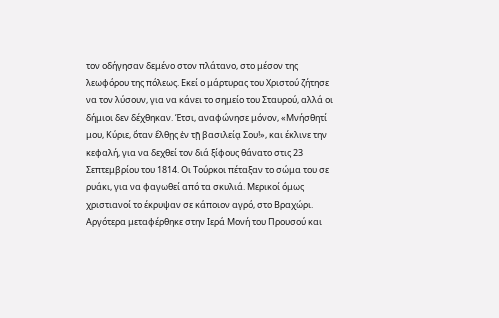τον οδήγησαν δεμένο στον πλάτανο, στο μέσον της λεωφόρου της πόλεως. Εκεί ο μάρτυρας του Χριστού ζήτησε να τον λύσουν, για να κάνει το σημείο του Σταυρού, αλλά οι δήμιοι δεν δέχθηκαν. Έτσι, αναφώνησε μόνον, «Μνήσθητί μου, Κύριε, ὅταν ἔλθῃς ἐν τῇ βασιλείᾳ Σου!», και έκλινε την κεφαλή, για να δεχθεί τον διά ξίφους θάνατο στις 23 Σεπτεμβρίου του 1814. Οι Τούρκοι πέταξαν το σώμα του σε ρυάκι, για να φαγωθεί από τα σκυλιά. Μερικοί όμως χριστιανοί το έκρυψαν σε κάποιον αγρό, στο Βραχώρι. Αργότερα μεταφέρθηκε στην Ιερά Μονή του Προυσού και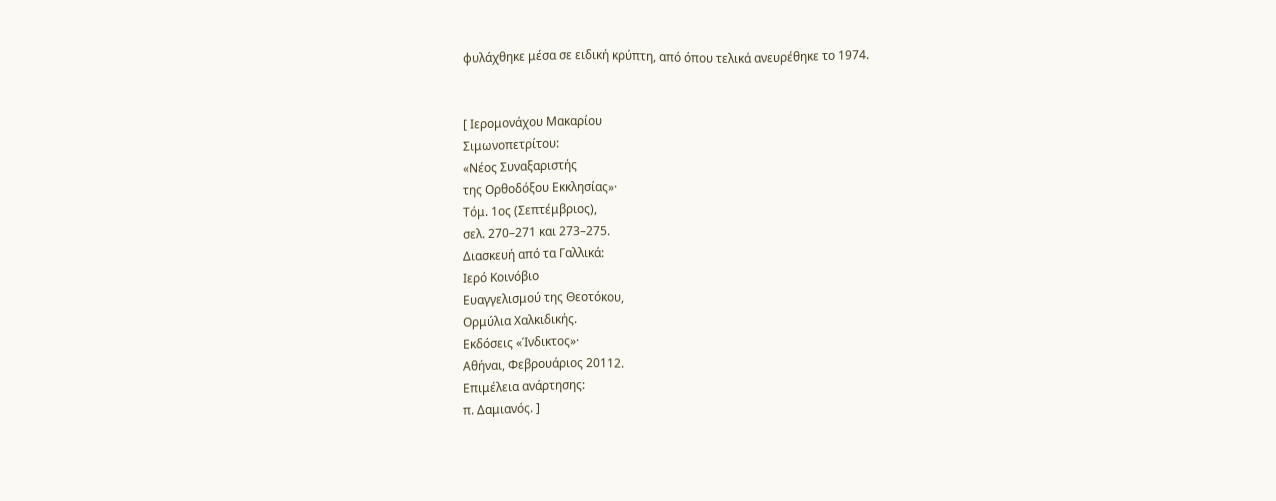φυλάχθηκε μέσα σε ειδική κρύπτη, από όπου τελικά ανευρέθηκε το 1974.


[ Ιερομονάχου Μακαρίου
Σιμωνοπετρίτου:
«Νέος Συναξαριστής
της Ορθοδόξου Εκκλησίας»·
Τόμ. 1ος (Σεπτέμβριος),
σελ. 270–271 και 273–275.
Διασκευή από τα Γαλλικά:
Ιερό Κοινόβιο
Ευαγγελισμού της Θεοτόκου,
Ορμύλια Χαλκιδικής.
Εκδόσεις «Ίνδικτος»·
Αθήναι, Φεβρουάριος 20112.
Επιμέλεια ανάρτησης:
π. Δαμιανός. ]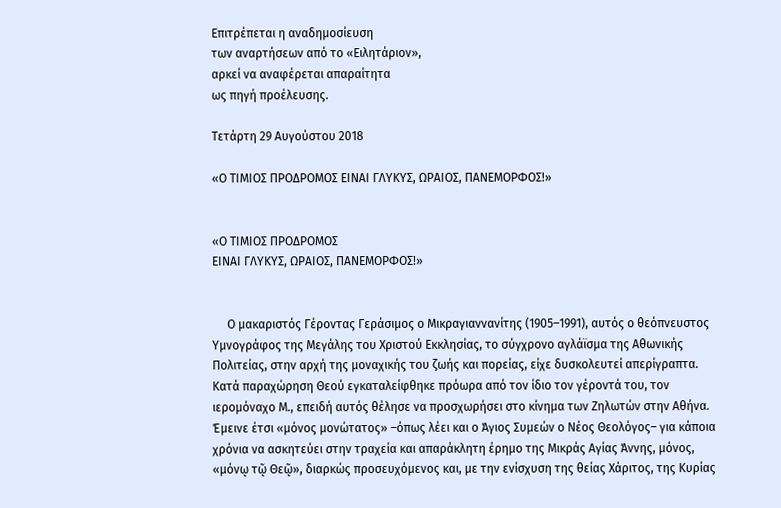Επιτρέπεται η αναδημοσίευση
των αναρτήσεων από το «Ειλητάριον»,
αρκεί να αναφέρεται απαραίτητα
ως πηγή προέλευσης.

Τετάρτη 29 Αυγούστου 2018

«Ο ΤΙΜΙΟΣ ΠΡΟΔΡΟΜΟΣ ΕΙΝΑΙ ΓΛΥΚΥΣ, ΩΡΑΙΟΣ, ΠΑΝΕΜΟΡΦΟΣ!»


«Ο ΤΙΜΙΟΣ ΠΡΟΔΡΟΜΟΣ
ΕΙΝΑΙ ΓΛΥΚΥΣ, ΩΡΑΙΟΣ, ΠΑΝΕΜΟΡΦΟΣ!»


     Ο μακαριστός Γέροντας Γεράσιμος ο Μικραγιαννανίτης (1905–1991), αυτός ο θεόπνευστος Υμνογράφος της Μεγάλης του Χριστού Εκκλησίας, το σύγχρονο αγλάϊσμα της Αθωνικής Πολιτείας, στην αρχή της μοναχικής του ζωής και πορείας, είχε δυσκολευτεί απερίγραπτα. Κατά παραχώρηση Θεού εγκαταλείφθηκε πρόωρα από τον ίδιο τον γέροντά του, τον ιερομόναχο Μ., επειδή αυτός θέλησε να προσχωρήσει στο κίνημα των Ζηλωτών στην Αθήνα. Έμεινε έτσι «μόνος μονώτατος» –όπως λέει και ο Άγιος Συμεών ο Νέος Θεολόγος– για κάποια χρόνια να ασκητεύει στην τραχεία και απαράκλητη έρημο της Μικράς Αγίας Άννης, μόνος, «μόνῳ τῷ Θεῷ», διαρκώς προσευχόμενος και, με την ενίσχυση της θείας Χάριτος, της Κυρίας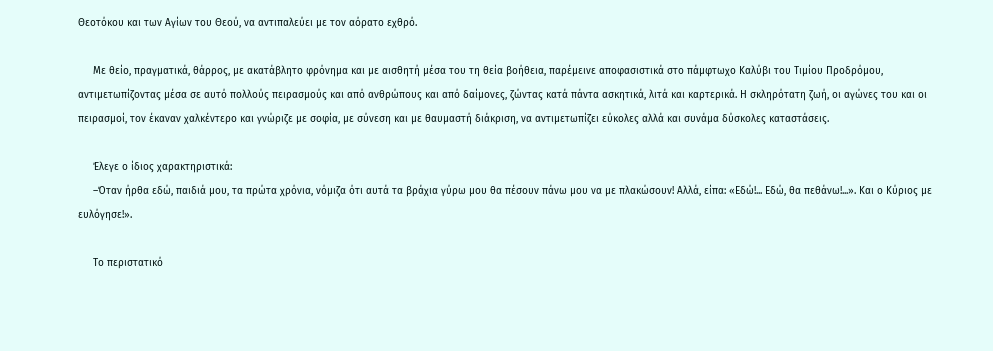Θεοτόκου και των Αγίων του Θεού, να αντιπαλεύει με τον αόρατο εχθρό.

     Με θείο, πραγματικά, θάρρος, με ακατάβλητο φρόνημα και με αισθητή μέσα του τη θεία βοήθεια, παρέμεινε αποφασιστικά στο πάμφτωχο Καλύβι του Τιμίου Προδρόμου, αντιμετωπίζοντας μέσα σε αυτό πολλούς πειρασμούς και από ανθρώπους και από δαίμονες, ζώντας κατά πάντα ασκητικά, λιτά και καρτερικά. Η σκληρότατη ζωή, οι αγώνες του και οι πειρασμοί, τον έκαναν χαλκέντερο και γνώριζε με σοφία, με σύνεση και με θαυμαστή διάκριση, να αντιμετωπίζει εύκολες αλλά και συνάμα δύσκολες καταστάσεις.

     Έλεγε ο ίδιος χαρακτηριστικά:
     –Όταν ήρθα εδώ, παιδιά μου, τα πρώτα χρόνια, νόμιζα ότι αυτά τα βράχια γύρω μου θα πέσουν πάνω μου να με πλακώσουν! Αλλά, είπα: «Εδώ!... Εδώ, θα πεθάνω!...». Και ο Κύριος με ευλόγησε!».

     Το περιστατικό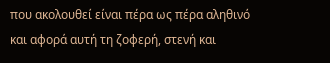που ακολουθεί είναι πέρα ως πέρα αληθινό και αφορά αυτή τη ζοφερή, στενή και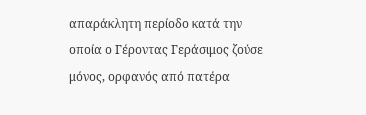απαράκλητη περίοδο κατά την οποία ο Γέροντας Γεράσιμος ζούσε μόνος, ορφανός από πατέρα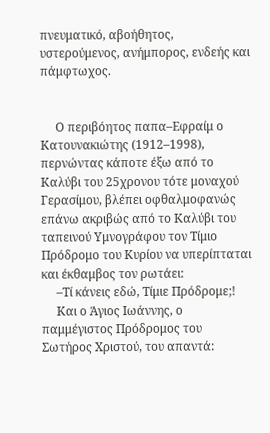πνευματικό, αβοήθητος, υστερούμενος, ανήμπορος, ενδεής και πάμφτωχος.


     Ο περιβόητος παπα–Εφραίμ ο Κατουνακιώτης (1912–1998), περνώντας κάποτε έξω από το Καλύβι του 25χρονου τότε μοναχού Γερασίμου, βλέπει οφθαλμοφανώς επάνω ακριβώς από το Καλύβι του ταπεινού Υμνογράφου τον Τίμιο Πρόδρομο του Κυρίου να υπερίπταται και έκθαμβος τον ρωτάει:
     –Τί κάνεις εδώ, Τίμιε Πρόδρομε;!
     Και ο Άγιος Ιωάννης, ο παμμέγιστος Πρόδρομος του Σωτήρος Χριστού, του απαντά: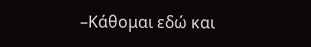–Κάθομαι εδώ και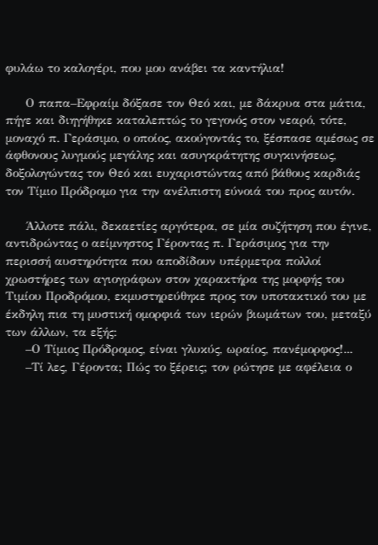φυλάω το καλογέρι, που μου ανάβει τα καντήλια!

     Ο παπα–Εφραίμ δόξασε τον Θεό και, με δάκρυα στα μάτια, πήγε και διηγήθηκε καταλεπτώς το γεγονός στον νεαρό, τότε, μοναχό π. Γεράσιμο, ο οποίος, ακούγοντάς το, ξέσπασε αμέσως σε άφθονους λυγμούς μεγάλης και ασυγκράτητης συγκινήσεως, δοξολογώντας τον Θεό και ευχαριστώντας από βάθους καρδιάς τον Τίμιο Πρόδρομο για την ανέλπιστη εύνοιά του προς αυτόν.

     Άλλοτε πάλι, δεκαετίες αργότερα, σε μία συζήτηση που έγινε, αντιδρώντας ο αείμνηστος Γέροντας π. Γεράσιμος για την περισσή αυστηρότητα που αποδίδουν υπέρμετρα πολλοί χρωστήρες των αγιογράφων στον χαρακτήρα της μορφής του Τιμίου Προδρόμου, εκμυστηρεύθηκε προς τον υποτακτικό του με έκδηλη πια τη μυστική ομορφιά των ιερών βιωμάτων του, μεταξύ των άλλων, τα εξής:
     –Ο Τίμιος Πρόδρομος, είναι γλυκύς, ωραίος, πανέμορφος!...
     –Τί λες, Γέροντα; Πώς το ξέρεις; τον ρώτησε με αφέλεια ο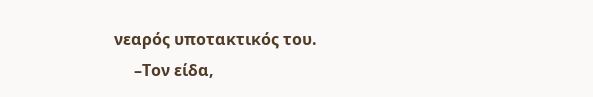νεαρός υποτακτικός του.
     –Τον είδα,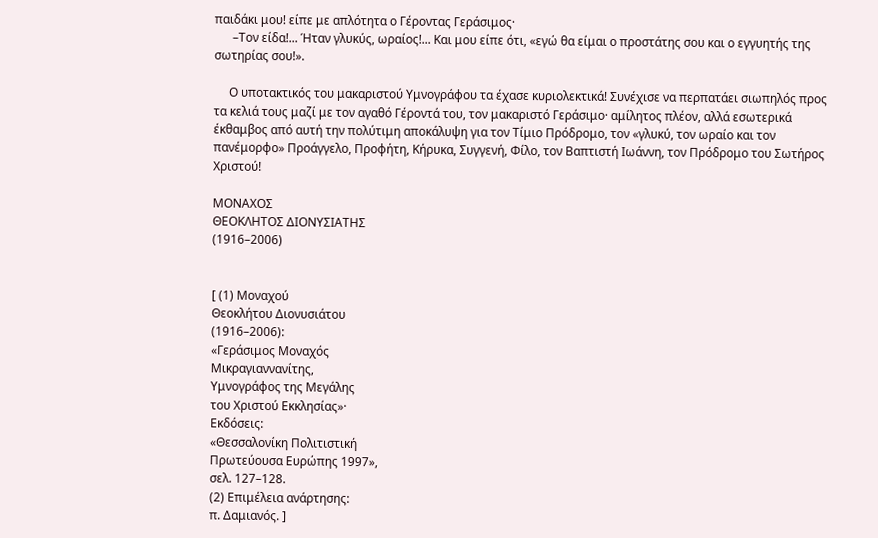παιδάκι μου! είπε με απλότητα ο Γέροντας Γεράσιμος·
      –Τον είδα!... Ήταν γλυκύς, ωραίος!... Και μου είπε ότι, «εγώ θα είμαι ο προστάτης σου και ο εγγυητής της σωτηρίας σου!».

     Ο υποτακτικός του μακαριστού Υμνογράφου τα έχασε κυριολεκτικά! Συνέχισε να περπατάει σιωπηλός προς τα κελιά τους μαζί με τον αγαθό Γέροντά του, τον μακαριστό Γεράσιμο· αμίλητος πλέον, αλλά εσωτερικά έκθαμβος από αυτή την πολύτιμη αποκάλυψη για τον Τίμιο Πρόδρομο, τον «γλυκύ, τον ωραίο και τον πανέμορφο» Προάγγελο, Προφήτη, Κήρυκα, Συγγενή, Φίλο, τον Βαπτιστή Ιωάννη, τον Πρόδρομο του Σωτήρος Χριστού!

ΜΟΝΑΧΟΣ
ΘΕΟΚΛΗΤΟΣ ΔΙΟΝΥΣΙΑΤΗΣ
(1916–2006)


[ (1) Μοναχού
Θεοκλήτου Διονυσιάτου
(1916–2006):
«Γεράσιμος Μοναχός
Μικραγιαννανίτης,
Υμνογράφος της Μεγάλης
του Χριστού Εκκλησίας»·
Εκδόσεις:
«Θεσσαλονίκη Πολιτιστική
Πρωτεύουσα Ευρώπης 1997»,
σελ. 127–128.
(2) Επιμέλεια ανάρτησης:
π. Δαμιανός. ]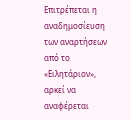Επιτρέπεται η αναδημοσίευση
των αναρτήσεων από το «Ειλητάριον»,
αρκεί να αναφέρεται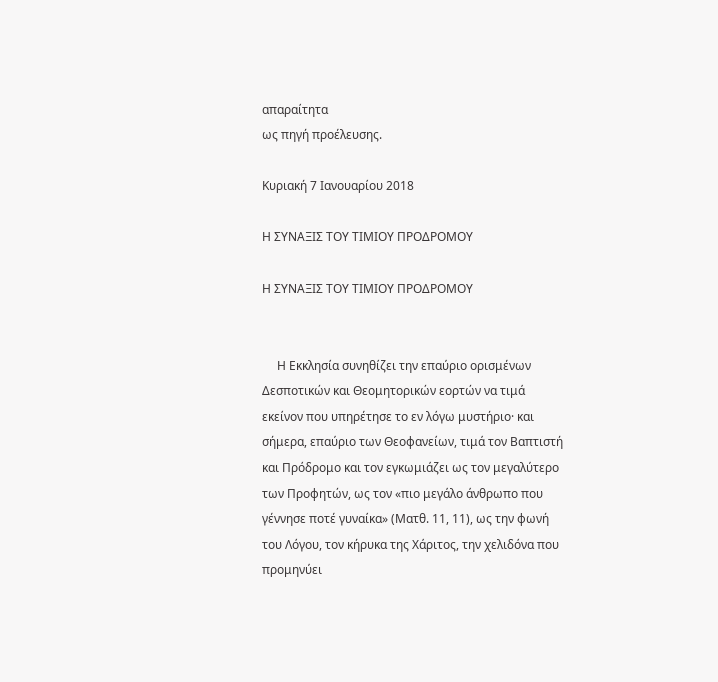απαραίτητα
ως πηγή προέλευσης.

Κυριακή 7 Ιανουαρίου 2018

Η ΣΥΝΑΞΙΣ ΤΟΥ ΤΙΜΙΟΥ ΠΡΟΔΡΟΜΟΥ

Η ΣΥΝΑΞΙΣ ΤΟΥ ΤΙΜΙΟΥ ΠΡΟΔΡΟΜΟΥ


     Η Εκκλησία συνηθίζει την επαύριο ορισμένων Δεσποτικών και Θεομητορικών εορτών να τιμά εκείνον που υπηρέτησε το εν λόγω μυστήριο· και σήμερα, επαύριο των Θεοφανείων, τιμά τον Βαπτιστή και Πρόδρομο και τον εγκωμιάζει ως τον μεγαλύτερο των Προφητών, ως τον «πιο μεγάλο άνθρωπο που γέννησε ποτέ γυναίκα» (Ματθ. 11, 11), ως την φωνή του Λόγου, τον κήρυκα της Χάριτος, την χελιδόνα που προμηνύει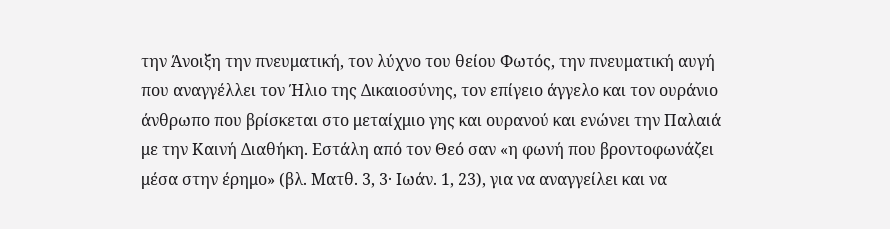την Άνοιξη την πνευματική, τον λύχνο του θείου Φωτός, την πνευματική αυγή που αναγγέλλει τον Ήλιο της Δικαιοσύνης, τον επίγειο άγγελο και τον ουράνιο άνθρωπο που βρίσκεται στο μεταίχμιο γης και ουρανού και ενώνει την Παλαιά με την Καινή Διαθήκη. Εστάλη από τον Θεό σαν «η φωνή που βροντοφωνάζει μέσα στην έρημο» (βλ. Ματθ. 3, 3· Ιωάν. 1, 23), για να αναγγείλει και να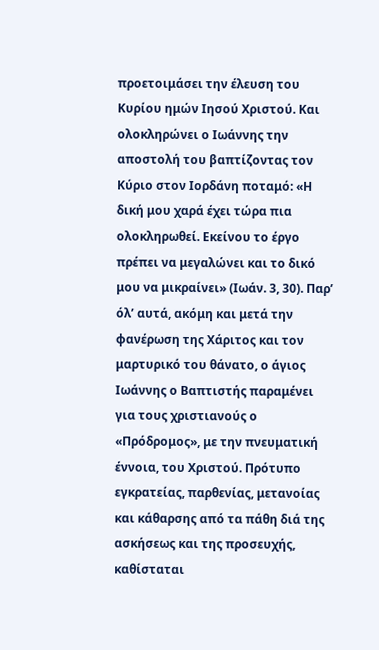προετοιμάσει την έλευση του Κυρίου ημών Ιησού Χριστού. Και ολοκληρώνει ο Ιωάννης την αποστολή του βαπτίζοντας τον Κύριο στον Ιορδάνη ποταμό: «Η δική μου χαρά έχει τώρα πια ολοκληρωθεί. Εκείνου το έργο πρέπει να μεγαλώνει και το δικό μου να μικραίνει» (Ιωάν. 3, 30). Παρ’ όλ’ αυτά, ακόμη και μετά την φανέρωση της Χάριτος και τον μαρτυρικό του θάνατο, ο άγιος Ιωάννης ο Βαπτιστής παραμένει για τους χριστιανούς ο «Πρόδρομος», με την πνευματική έννοια, του Χριστού. Πρότυπο εγκρατείας, παρθενίας, μετανοίας και κάθαρσης από τα πάθη διά της ασκήσεως και της προσευχής, καθίσταται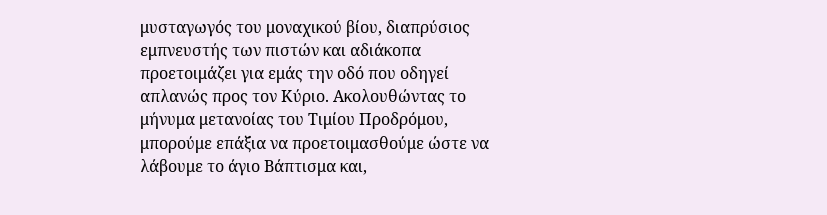μυσταγωγός του μοναχικού βίου, διαπρύσιος εμπνευστής των πιστών και αδιάκοπα προετοιμάζει για εμάς την οδό που οδηγεί απλανώς προς τον Κύριο. Ακολουθώντας το μήνυμα μετανοίας του Τιμίου Προδρόμου, μπορούμε επάξια να προετοιμασθούμε ώστε να λάβουμε το άγιο Βάπτισμα και,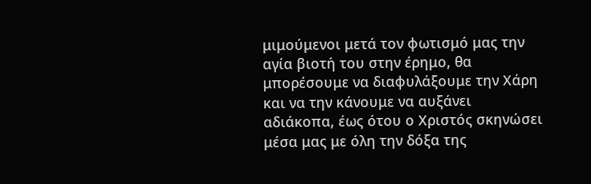μιμούμενοι μετά τον φωτισμό μας την αγία βιοτή του στην έρημο, θα μπορέσουμε να διαφυλάξουμε την Χάρη και να την κάνουμε να αυξάνει αδιάκοπα, έως ότου ο Χριστός σκηνώσει μέσα μας με όλη την δόξα της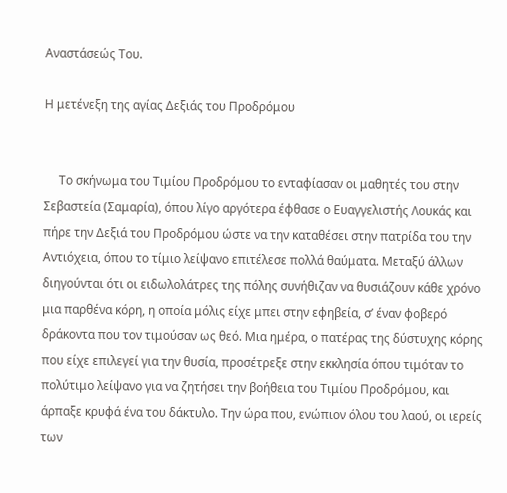Αναστάσεώς Του.

Η μετένεξη της αγίας Δεξιάς του Προδρόμου


     Το σκήνωμα του Τιμίου Προδρόμου το ενταφίασαν οι μαθητές του στην Σεβαστεία (Σαμαρία), όπου λίγο αργότερα έφθασε ο Ευαγγελιστής Λουκάς και πήρε την Δεξιά του Προδρόμου ώστε να την καταθέσει στην πατρίδα του την Αντιόχεια, όπου το τίμιο λείψανο επιτέλεσε πολλά θαύματα. Μεταξύ άλλων διηγούνται ότι οι ειδωλολάτρες της πόλης συνήθιζαν να θυσιάζουν κάθε χρόνο μια παρθένα κόρη, η οποία μόλις είχε μπει στην εφηβεία, σ’ έναν φοβερό δράκοντα που τον τιμούσαν ως θεό. Μια ημέρα, ο πατέρας της δύστυχης κόρης που είχε επιλεγεί για την θυσία, προσέτρεξε στην εκκλησία όπου τιμόταν το πολύτιμο λείψανο για να ζητήσει την βοήθεια του Τιμίου Προδρόμου, και άρπαξε κρυφά ένα του δάκτυλο. Την ώρα που, ενώπιον όλου του λαού, οι ιερείς των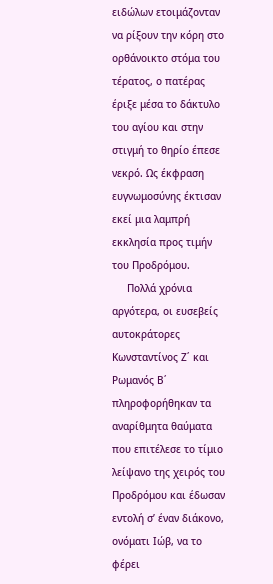ειδώλων ετοιμάζονταν να ρίξουν την κόρη στο ορθάνοικτο στόμα του τέρατος, ο πατέρας έριξε μέσα το δάκτυλο του αγίου και στην στιγμή το θηρίο έπεσε νεκρό. Ως έκφραση ευγνωμοσύνης έκτισαν εκεί μια λαμπρή εκκλησία προς τιμήν του Προδρόμου.
     Πολλά χρόνια αργότερα, οι ευσεβείς αυτοκράτορες Κωνσταντίνος Ζ΄ και Ρωμανός Β΄ πληροφορήθηκαν τα αναρίθμητα θαύματα που επιτέλεσε το τίμιο λείψανο της χειρός του Προδρόμου και έδωσαν εντολή σ’ έναν διάκονο, ονόματι Ιώβ, να το φέρει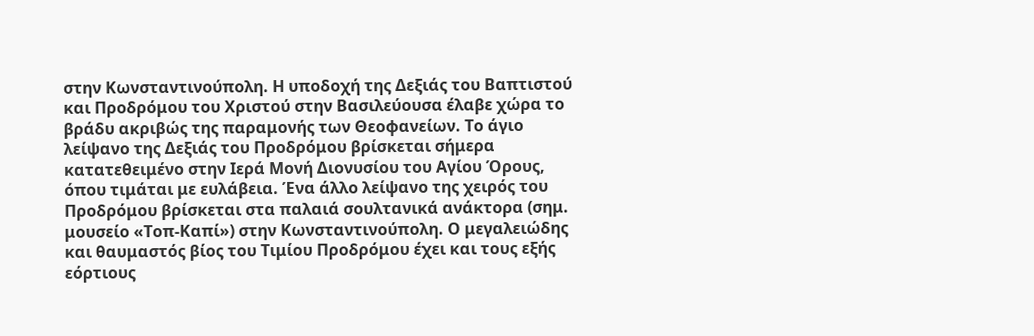στην Κωνσταντινούπολη. Η υποδοχή της Δεξιάς του Βαπτιστού και Προδρόμου του Χριστού στην Βασιλεύουσα έλαβε χώρα το βράδυ ακριβώς της παραμονής των Θεοφανείων. Το άγιο λείψανο της Δεξιάς του Προδρόμου βρίσκεται σήμερα κατατεθειμένο στην Ιερά Μονή Διονυσίου του Αγίου Όρους, όπου τιμάται με ευλάβεια. Ένα άλλο λείψανο της χειρός του Προδρόμου βρίσκεται στα παλαιά σουλτανικά ανάκτορα (σημ. μουσείο «Τοπ-Καπί») στην Κωνσταντινούπολη. Ο μεγαλειώδης και θαυμαστός βίος του Τιμίου Προδρόμου έχει και τους εξής εόρτιους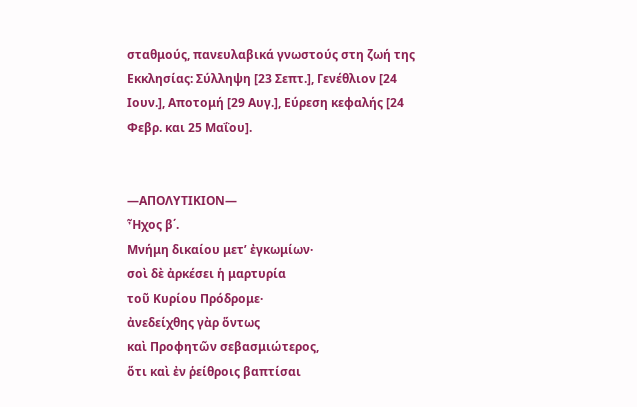σταθμούς, πανευλαβικά γνωστούς στη ζωή της Εκκλησίας: Σύλληψη [23 Σεπτ.], Γενέθλιον [24 Ιουν.], Αποτομή [29 Αυγ.], Εύρεση κεφαλής [24 Φεβρ. και 25 Μαΐου].


—ΑΠΟΛΥΤΙΚΙΟΝ—
Ἦχος β΄.
Μνήμη δικαίου μετ’ ἐγκωμίων·
σοὶ δὲ ἀρκέσει ἡ μαρτυρία
τοῦ Κυρίου Πρόδρομε·
ἀνεδείχθης γὰρ ὅντως
καὶ Προφητῶν σεβασμιώτερος,
ὅτι καὶ ἐν ῥείθροις βαπτίσαι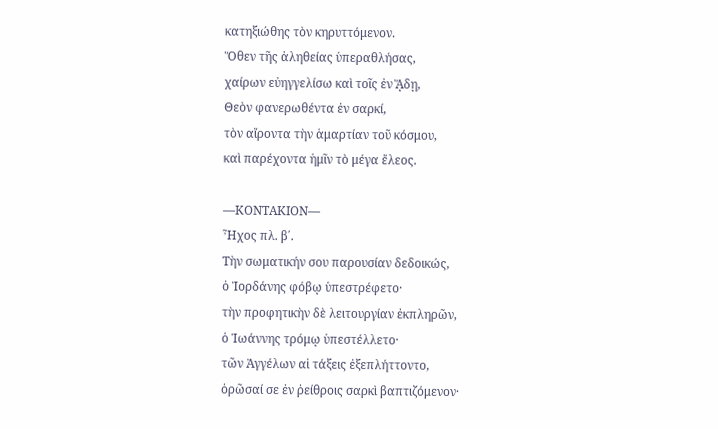κατηξιώθης τὸν κηρυττόμενον.
Ὅθεν τῆς ἀληθείας ὑπεραθλήσας,
χαίρων εὐηγγελίσω καὶ τοῖς ἐν ᾍδῃ,
Θεὸν φανερωθέντα ἐν σαρκί,
τὸν αἴροντα τὴν ἁμαρτίαν τοῦ κόσμου,
καὶ παρέχοντα ἡμῖν τὸ μέγα ἔλεος.

—ΚΟΝΤΑΚΙΟΝ—
Ἦχος πλ. β΄.
Τὴν σωματικήν σου παρουσίαν δεδοικώς,
ὁ Ἰορδάνης φόβῳ ὑπεστρέφετο·
τὴν προφητικὴν δὲ λειτουργίαν ἐκπληρῶν,
ὁ Ἰωάννης τρόμῳ ὑπεστέλλετο·
τῶν Ἀγγέλων αἱ τάξεις ἐξεπλήττοντο,
ὁρῶσαί σε ἐν ῥείθροις σαρκὶ βαπτιζόμενον·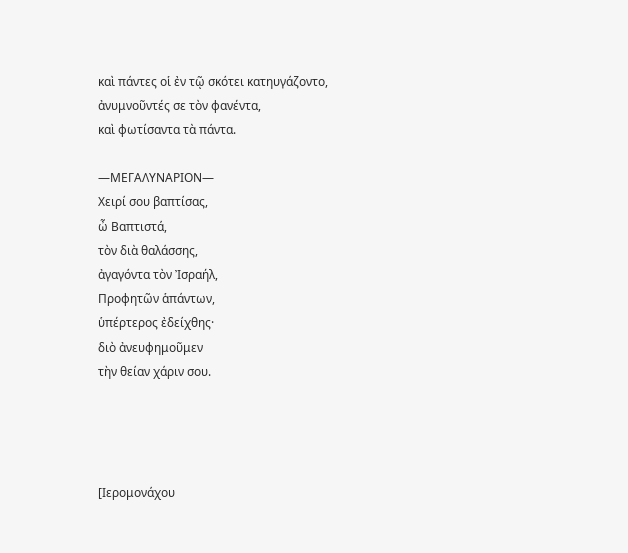καὶ πάντες οἱ ἐν τῷ σκότει κατηυγάζοντο,
ἀνυμνοῦντές σε τὸν φανέντα,
καὶ φωτίσαντα τὰ πάντα.

—ΜΕΓΑΛΥΝΑΡΙΟΝ—
Χειρί σου βαπτίσας,
ὦ Βαπτιστά,
τὸν διὰ θαλάσσης,
ἀγαγόντα τὸν Ἰσραήλ,
Προφητῶν ἁπάντων,
ὑπέρτερος ἐδείχθης·
διὸ ἀνευφημοῦμεν
τὴν θείαν χάριν σου.




[Ιερομονάχου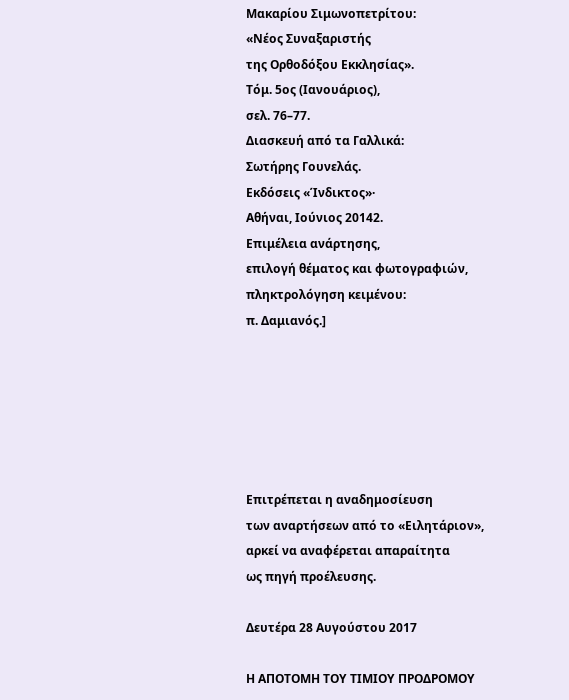Μακαρίου Σιμωνοπετρίτου:
«Νέος Συναξαριστής
της Ορθοδόξου Εκκλησίας».
Τόμ. 5ος (Ιανουάριος),
σελ. 76–77.
Διασκευή από τα Γαλλικά:
Σωτήρης Γουνελάς.
Εκδόσεις «Ίνδικτος»·
Αθήναι, Ιούνιος 20142.
Επιμέλεια ανάρτησης,
επιλογή θέματος και φωτογραφιών,
πληκτρολόγηση κειμένου:
π. Δαμιανός.]






Επιτρέπεται η αναδημοσίευση
των αναρτήσεων από το «Ειλητάριον»,
αρκεί να αναφέρεται απαραίτητα
ως πηγή προέλευσης.

Δευτέρα 28 Αυγούστου 2017

Η ΑΠΟΤΟΜΗ ΤΟΥ ΤΙΜΙΟΥ ΠΡΟΔΡΟΜΟΥ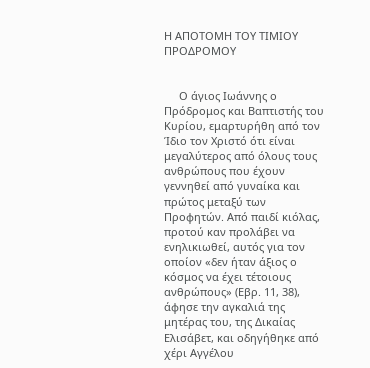Η ΑΠΟΤΟΜΗ ΤΟΥ ΤΙΜΙΟΥ ΠΡΟΔΡΟΜΟΥ


     Ο άγιος Ιωάννης ο Πρόδρομος και Βαπτιστής του Κυρίου, εμαρτυρήθη από τον Ίδιο τον Χριστό ότι είναι μεγαλύτερος από όλους τους ανθρώπους που έχουν γεννηθεί από γυναίκα και πρώτος μεταξύ των Προφητών. Από παιδί κιόλας, προτού καν προλάβει να ενηλικιωθεί, αυτός για τον οποίον «δεν ήταν άξιος ο κόσμος να έχει τέτοιους ανθρώπους» (Εβρ. 11, 38), άφησε την αγκαλιά της μητέρας του, της Δικαίας Ελισάβετ, και οδηγήθηκε από χέρι Αγγέλου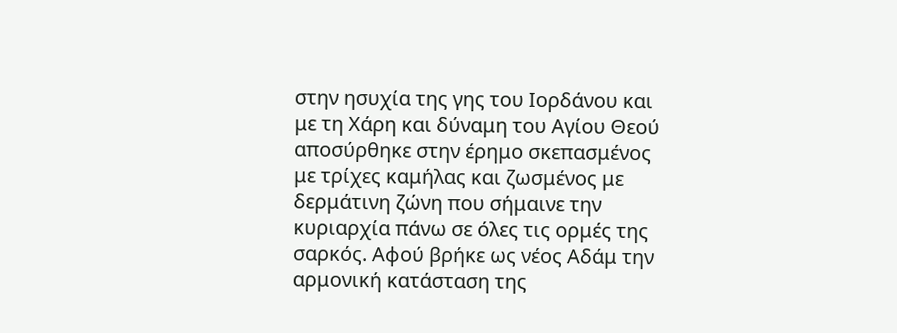στην ησυχία της γης του Ιορδάνου και με τη Χάρη και δύναμη του Αγίου Θεού αποσύρθηκε στην έρημο σκεπασμένος με τρίχες καμήλας και ζωσμένος με δερμάτινη ζώνη που σήμαινε την κυριαρχία πάνω σε όλες τις ορμές της σαρκός. Αφού βρήκε ως νέος Αδάμ την αρμονική κατάσταση της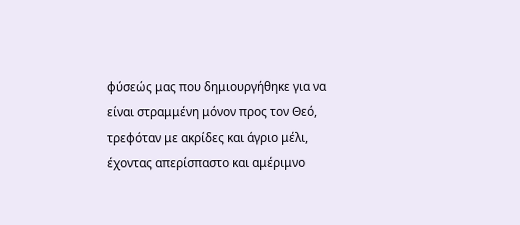φύσεώς μας που δημιουργήθηκε για να είναι στραμμένη μόνον προς τον Θεό, τρεφόταν με ακρίδες και άγριο μέλι, έχοντας απερίσπαστο και αμέριμνο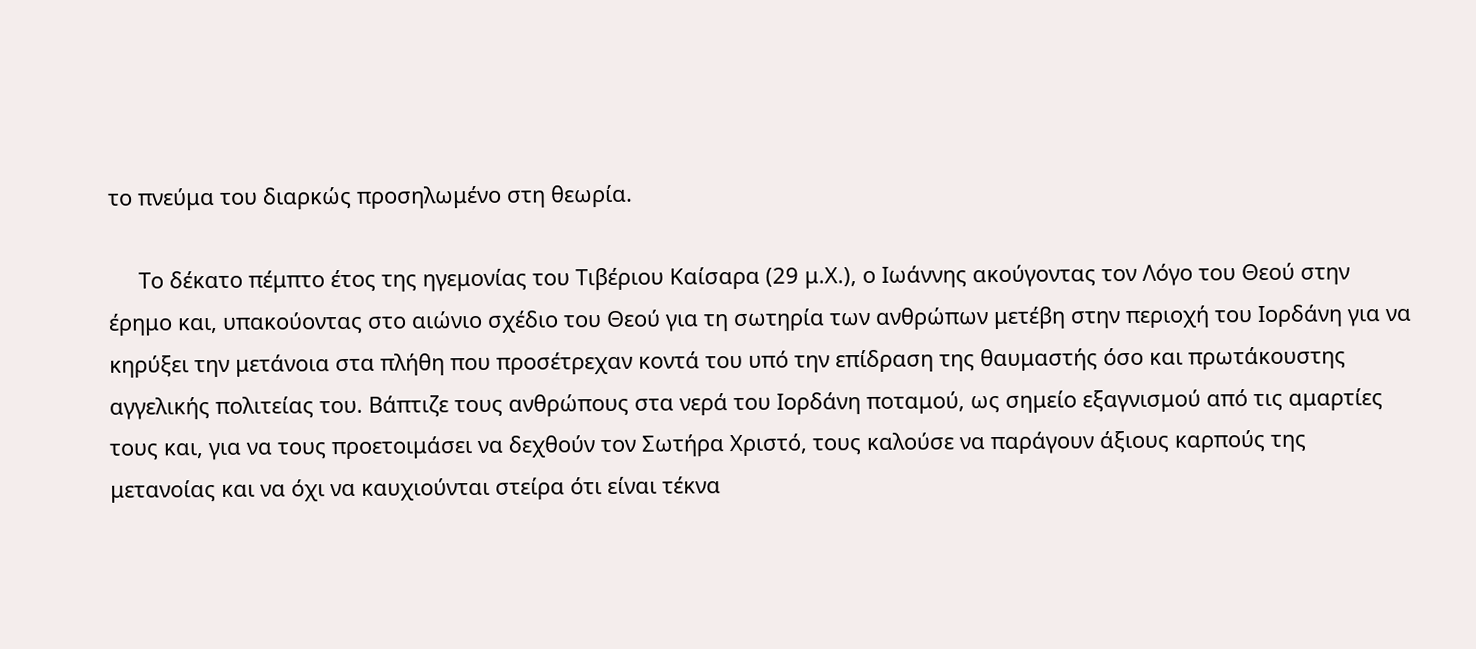το πνεύμα του διαρκώς προσηλωμένο στη θεωρία.

     Το δέκατο πέμπτο έτος της ηγεμονίας του Τιβέριου Καίσαρα (29 μ.Χ.), ο Ιωάννης ακούγοντας τον Λόγο του Θεού στην έρημο και, υπακούοντας στο αιώνιο σχέδιο του Θεού για τη σωτηρία των ανθρώπων μετέβη στην περιοχή του Ιορδάνη για να κηρύξει την μετάνοια στα πλήθη που προσέτρεχαν κοντά του υπό την επίδραση της θαυμαστής όσο και πρωτάκουστης αγγελικής πολιτείας του. Βάπτιζε τους ανθρώπους στα νερά του Ιορδάνη ποταμού, ως σημείο εξαγνισμού από τις αμαρτίες τους και, για να τους προετοιμάσει να δεχθούν τον Σωτήρα Χριστό, τους καλούσε να παράγουν άξιους καρπούς της μετανοίας και να όχι να καυχιούνται στείρα ότι είναι τέκνα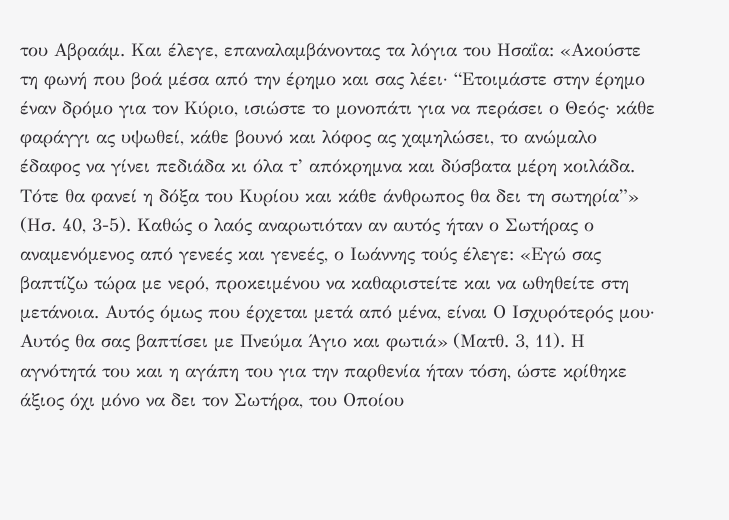του Αβραάμ. Και έλεγε, επαναλαμβάνοντας τα λόγια του Ησαΐα: «Ακούστε τη φωνή που βοά μέσα από την έρημο και σας λέει· “Ετοιμάστε στην έρημο έναν δρόμο για τον Κύριο, ισιώστε το μονοπάτι για να περάσει ο Θεός· κάθε φαράγγι ας υψωθεί, κάθε βουνό και λόφος ας χαμηλώσει, το ανώμαλο έδαφος να γίνει πεδιάδα κι όλα τ’ απόκρημνα και δύσβατα μέρη κοιλάδα. Τότε θα φανεί η δόξα του Κυρίου και κάθε άνθρωπος θα δει τη σωτηρία”» (Ησ. 40, 3-5). Καθώς ο λαός αναρωτιόταν αν αυτός ήταν ο Σωτήρας ο αναμενόμενος από γενεές και γενεές, ο Ιωάννης τούς έλεγε: «Εγώ σας βαπτίζω τώρα με νερό, προκειμένου να καθαριστείτε και να ωθηθείτε στη μετάνοια. Αυτός όμως που έρχεται μετά από μένα, είναι Ο Ισχυρότερός μου· Αυτός θα σας βαπτίσει με Πνεύμα Άγιο και φωτιά» (Ματθ. 3, 11). Η αγνότητά του και η αγάπη του για την παρθενία ήταν τόση, ώστε κρίθηκε άξιος όχι μόνο να δει τον Σωτήρα, του Οποίου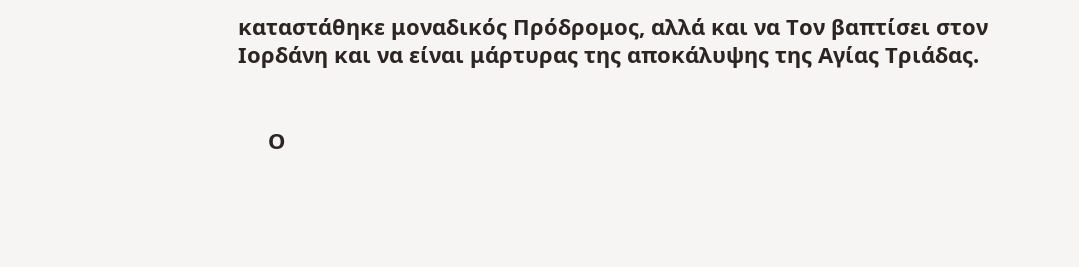καταστάθηκε μοναδικός Πρόδρομος, αλλά και να Τον βαπτίσει στον Ιορδάνη και να είναι μάρτυρας της αποκάλυψης της Αγίας Τριάδας.


     Ο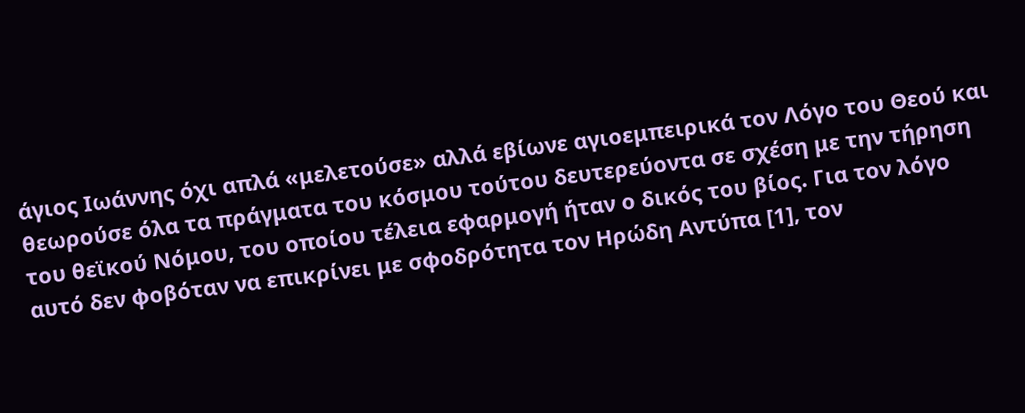άγιος Ιωάννης όχι απλά «μελετούσε» αλλά εβίωνε αγιοεμπειρικά τον Λόγο του Θεού και θεωρούσε όλα τα πράγματα του κόσμου τούτου δευτερεύοντα σε σχέση με την τήρηση του θεϊκού Νόμου, του οποίου τέλεια εφαρμογή ήταν ο δικός του βίος. Για τον λόγο αυτό δεν φοβόταν να επικρίνει με σφοδρότητα τον Ηρώδη Αντύπα [1], τον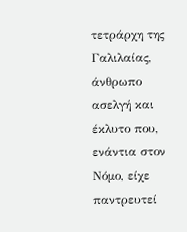τετράρχη της Γαλιλαίας, άνθρωπο ασελγή και έκλυτο που, ενάντια στον Νόμο, είχε παντρευτεί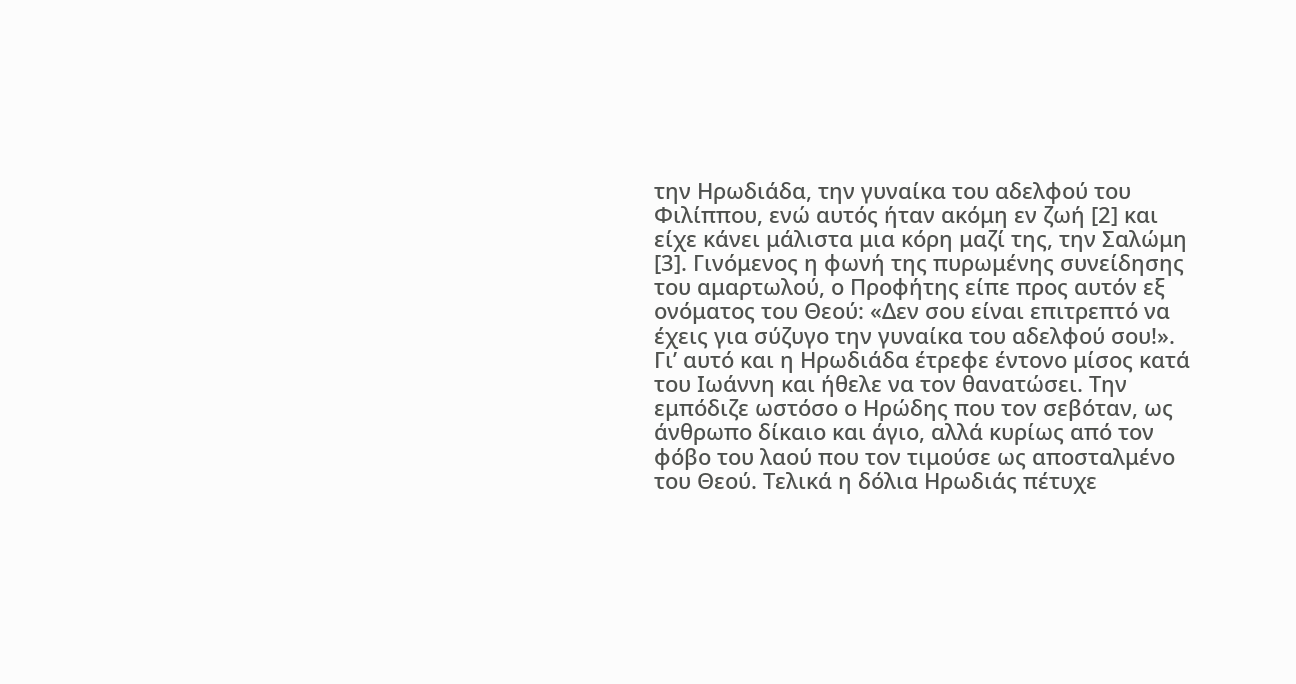την Ηρωδιάδα, την γυναίκα του αδελφού του Φιλίππου, ενώ αυτός ήταν ακόμη εν ζωή [2] και είχε κάνει μάλιστα μια κόρη μαζί της, την Σαλώμη [3]. Γινόμενος η φωνή της πυρωμένης συνείδησης του αμαρτωλού, ο Προφήτης είπε προς αυτόν εξ ονόματος του Θεού: «Δεν σου είναι επιτρεπτό να έχεις για σύζυγο την γυναίκα του αδελφού σου!». Γι’ αυτό και η Ηρωδιάδα έτρεφε έντονο μίσος κατά του Ιωάννη και ήθελε να τον θανατώσει. Την εμπόδιζε ωστόσο ο Ηρώδης που τον σεβόταν, ως άνθρωπο δίκαιο και άγιο, αλλά κυρίως από τον φόβο του λαού που τον τιμούσε ως αποσταλμένο του Θεού. Τελικά η δόλια Ηρωδιάς πέτυχε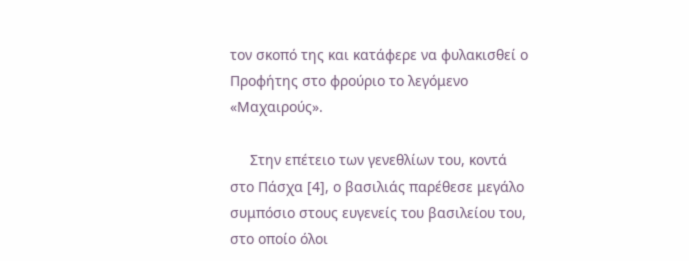τον σκοπό της και κατάφερε να φυλακισθεί ο Προφήτης στο φρούριο το λεγόμενο «Μαχαιρούς».

     Στην επέτειο των γενεθλίων του, κοντά στο Πάσχα [4], ο βασιλιάς παρέθεσε μεγάλο συμπόσιο στους ευγενείς του βασιλείου του, στο οποίο όλοι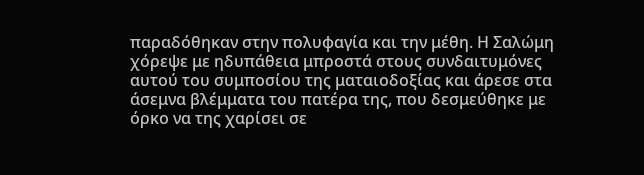παραδόθηκαν στην πολυφαγία και την μέθη. Η Σαλώμη χόρεψε με ηδυπάθεια μπροστά στους συνδαιτυμόνες αυτού του συμποσίου της ματαιοδοξίας και άρεσε στα άσεμνα βλέμματα του πατέρα της, που δεσμεύθηκε με όρκο να της χαρίσει σε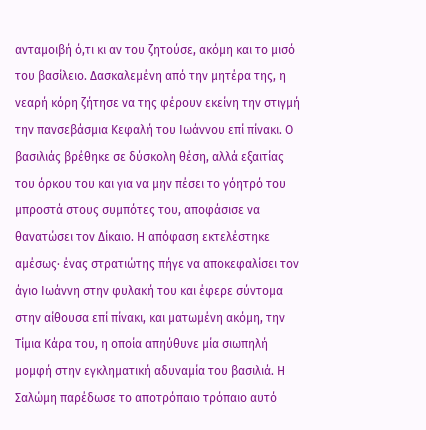ανταμοιβή ό,τι κι αν του ζητούσε, ακόμη και το μισό του βασίλειο. Δασκαλεμένη από την μητέρα της, η νεαρή κόρη ζήτησε να της φέρουν εκείνη την στιγμή την πανσεβάσμια Κεφαλή του Ιωάννου επί πίνακι. Ο βασιλιάς βρέθηκε σε δύσκολη θέση, αλλά εξαιτίας του όρκου του και για να μην πέσει το γόητρό του μπροστά στους συμπότες του, αποφάσισε να θανατώσει τον Δίκαιο. Η απόφαση εκτελέστηκε αμέσως· ένας στρατιώτης πήγε να αποκεφαλίσει τον άγιο Ιωάννη στην φυλακή του και έφερε σύντομα στην αίθουσα επί πίνακι, και ματωμένη ακόμη, την Τίμια Κάρα του, η οποία απηύθυνε μία σιωπηλή μομφή στην εγκληματική αδυναμία του βασιλιά. Η Σαλώμη παρέδωσε το αποτρόπαιο τρόπαιο αυτό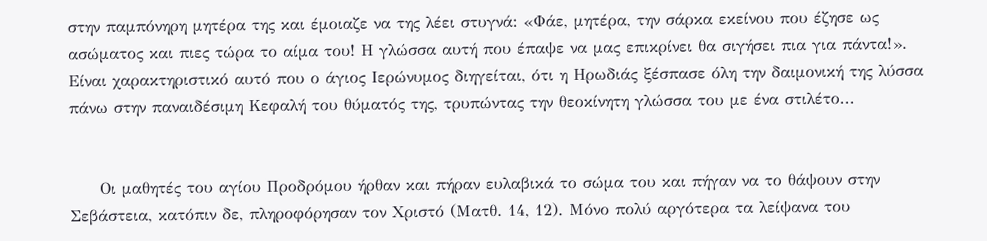στην παμπόνηρη μητέρα της και έμοιαζε να της λέει στυγνά: «Φάε, μητέρα, την σάρκα εκείνου που έζησε ως ασώματος και πιες τώρα το αίμα του! Η γλώσσα αυτή που έπαψε να μας επικρίνει θα σιγήσει πια για πάντα!». Είναι χαρακτηριστικό αυτό που ο άγιος Ιερώνυμος διηγείται, ότι η Ηρωδιάς ξέσπασε όλη την δαιμονική της λύσσα πάνω στην παναιδέσιμη Κεφαλή του θύματός της, τρυπώντας την θεοκίνητη γλώσσα του με ένα στιλέτο...


     Οι μαθητές του αγίου Προδρόμου ήρθαν και πήραν ευλαβικά το σώμα του και πήγαν να το θάψουν στην Σεβάστεια, κατόπιν δε, πληροφόρησαν τον Χριστό (Ματθ. 14, 12). Μόνο πολύ αργότερα τα λείψανα του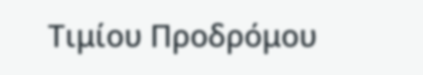Τιμίου Προδρόμου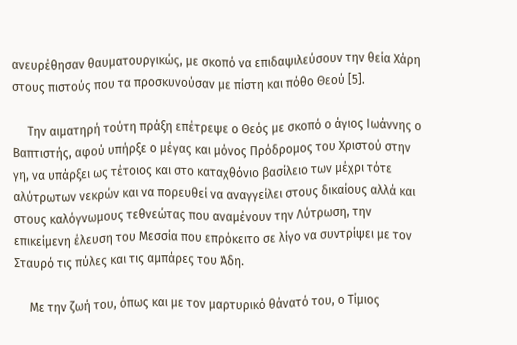ανευρέθησαν θαυματουργικώς, με σκοπό να επιδαψιλεύσουν την θεία Χάρη στους πιστούς που τα προσκυνούσαν με πίστη και πόθο Θεού [5].

     Την αιματηρή τούτη πράξη επέτρεψε ο Θεός με σκοπό ο άγιος Ιωάννης ο Βαπτιστής, αφού υπήρξε ο μέγας και μόνος Πρόδρομος του Χριστού στην γη, να υπάρξει ως τέτοιος και στο καταχθόνιο βασίλειο των μέχρι τότε αλύτρωτων νεκρών και να πορευθεί να αναγγείλει στους δικαίους αλλά και στους καλόγνωμους τεθνεώτας που αναμένουν την Λύτρωση, την επικείμενη έλευση του Μεσσία που επρόκειτο σε λίγο να συντρίψει με τον Σταυρό τις πύλες και τις αμπάρες του Άδη.

     Με την ζωή του, όπως και με τον μαρτυρικό θάνατό του, ο Τίμιος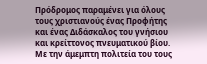Πρόδρομος παραμένει για όλους τους χριστιανούς ένας Προφήτης και ένας Διδάσκαλος του γνήσιου και κρείττονος πνευματικού βίου. Με την άμεμπτη πολιτεία του τους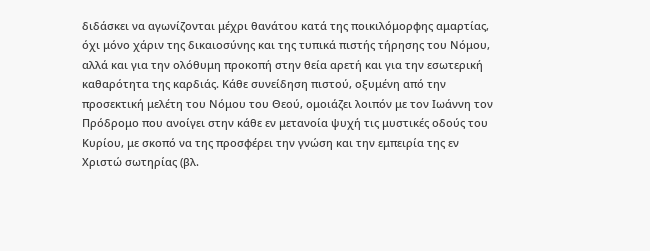διδάσκει να αγωνίζονται μέχρι θανάτου κατά της ποικιλόμορφης αμαρτίας, όχι μόνο χάριν της δικαιοσύνης και της τυπικά πιστής τήρησης του Νόμου, αλλά και για την ολόθυμη προκοπή στην θεία αρετή και για την εσωτερική καθαρότητα της καρδιάς. Κάθε συνείδηση πιστού, οξυμένη από την προσεκτική μελέτη του Νόμου του Θεού, ομοιάζει λοιπόν με τον Ιωάννη τον Πρόδρομο που ανοίγει στην κάθε εν μετανοία ψυχή τις μυστικές οδούς του Κυρίου, με σκοπό να της προσφέρει την γνώση και την εμπειρία της εν Χριστώ σωτηρίας (βλ.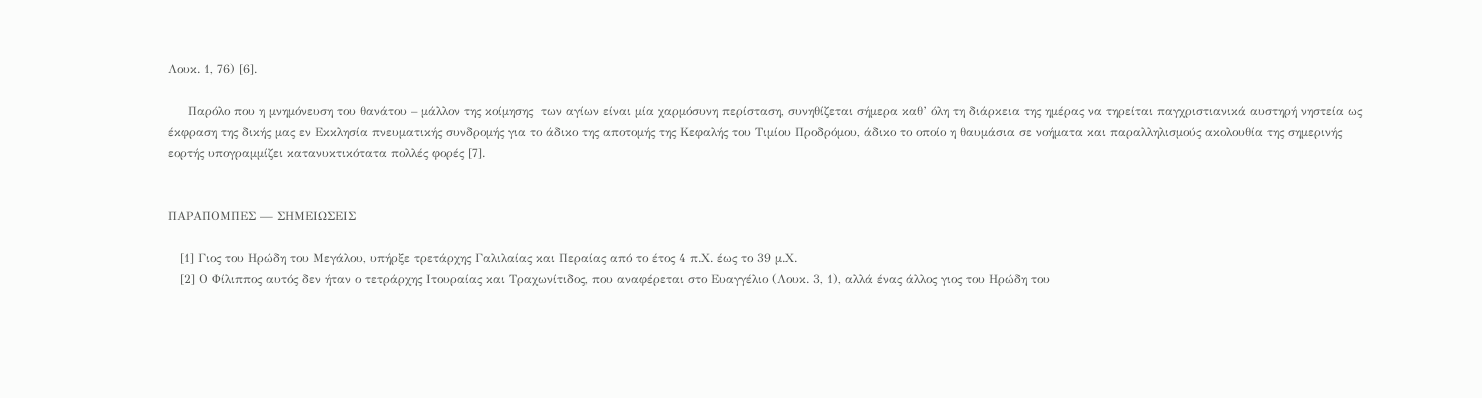Λουκ. 1, 76) [6].

     Παρόλο που η μνημόνευση του θανάτου – μάλλον της κοίμησης  των αγίων είναι μία χαρμόσυνη περίσταση, συνηθίζεται σήμερα καθ’ όλη τη διάρκεια της ημέρας να τηρείται παγχριστιανικά αυστηρή νηστεία ως έκφραση της δικής μας εν Εκκλησία πνευματικής συνδρομής για το άδικο της αποτομής της Κεφαλής του Τιμίου Προδρόμου, άδικο το οποίο η θαυμάσια σε νοήματα και παραλληλισμούς ακολουθία της σημερινής εορτής υπογραμμίζει κατανυκτικότατα πολλές φορές [7].


ΠΑΡΑΠΟΜΠΕΣ — ΣΗΜΕΙΩΣΕΙΣ

   [1] Γιος του Ηρώδη του Μεγάλου, υπήρξε τρετάρχης Γαλιλαίας και Περαίας από το έτος 4 π.Χ. έως το 39 μ.Χ.
   [2] Ο Φίλιππος αυτός δεν ήταν ο τετράρχης Ιτουραίας και Τραχωνίτιδος, που αναφέρεται στο Ευαγγέλιο (Λουκ. 3, 1), αλλά ένας άλλος γιος του Ηρώδη του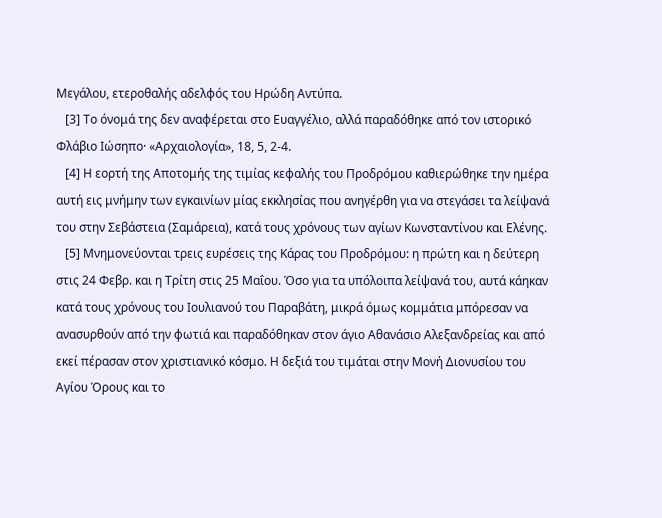Μεγάλου, ετεροθαλής αδελφός του Ηρώδη Αντύπα.
   [3] Το όνομά της δεν αναφέρεται στο Ευαγγέλιο, αλλά παραδόθηκε από τον ιστορικό Φλάβιο Ιώσηπο· «Αρχαιολογία», 18, 5, 2-4.
   [4] Η εορτή της Αποτομής της τιμίας κεφαλής του Προδρόμου καθιερώθηκε την ημέρα αυτή εις μνήμην των εγκαινίων μίας εκκλησίας που ανηγέρθη για να στεγάσει τα λείψανά του στην Σεβάστεια (Σαμάρεια), κατά τους χρόνους των αγίων Κωνσταντίνου και Ελένης.
   [5] Μνημονεύονται τρεις ευρέσεις της Κάρας του Προδρόμου: η πρώτη και η δεύτερη στις 24 Φεβρ. και η Τρίτη στις 25 Μαΐου. Όσο για τα υπόλοιπα λείψανά του, αυτά κάηκαν κατά τους χρόνους του Ιουλιανού του Παραβάτη, μικρά όμως κομμάτια μπόρεσαν να ανασυρθούν από την φωτιά και παραδόθηκαν στον άγιο Αθανάσιο Αλεξανδρείας και από εκεί πέρασαν στον χριστιανικό κόσμο. Η δεξιά του τιμάται στην Μονή Διονυσίου του Αγίου Όρους και το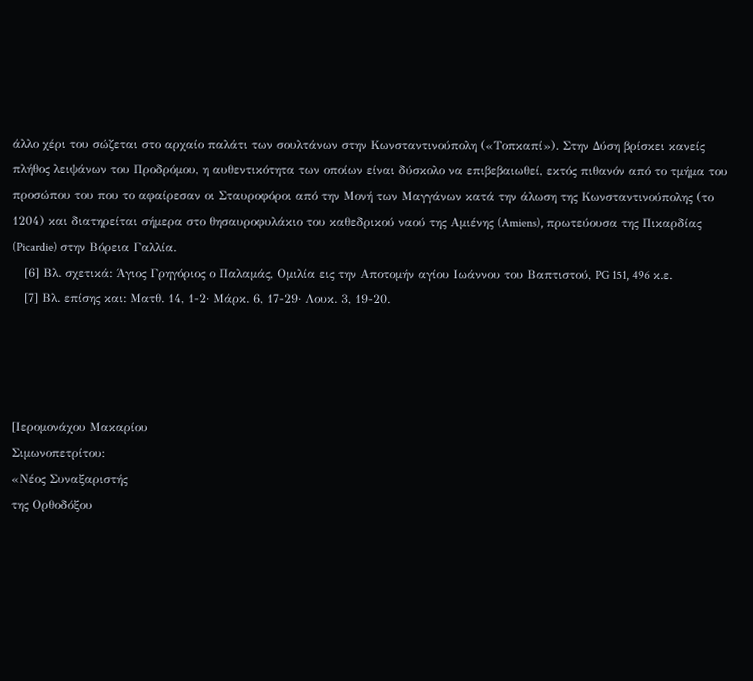άλλο χέρι του σώζεται στο αρχαίο παλάτι των σουλτάνων στην Κωνσταντινούπολη («Τοπκαπί»). Στην Δύση βρίσκει κανείς πλήθος λειψάνων του Προδρόμου, η αυθεντικότητα των οποίων είναι δύσκολο να επιβεβαιωθεί, εκτός πιθανόν από το τμήμα του προσώπου του που το αφαίρεσαν οι Σταυροφόροι από την Μονή των Μαγγάνων κατά την άλωση της Κωνσταντινούπολης (το 1204) και διατηρείται σήμερα στο θησαυροφυλάκιο του καθεδρικού ναού της Αμιένης (Amiens), πρωτεύουσα της Πικαρδίας (Picardie) στην Βόρεια Γαλλία.
   [6] Βλ. σχετικά: Άγιος Γρηγόριος ο Παλαμάς, Ομιλία εις την Αποτομήν αγίου Ιωάννου του Βαπτιστού, PG 151, 496 κ.ε.
   [7] Βλ. επίσης και: Ματθ. 14, 1-2· Μάρκ. 6, 17-29· Λουκ. 3, 19-20.




[Ιερομονάχου Μακαρίου
Σιμωνοπετρίτου:
«Νέος Συναξαριστής
της Ορθοδόξου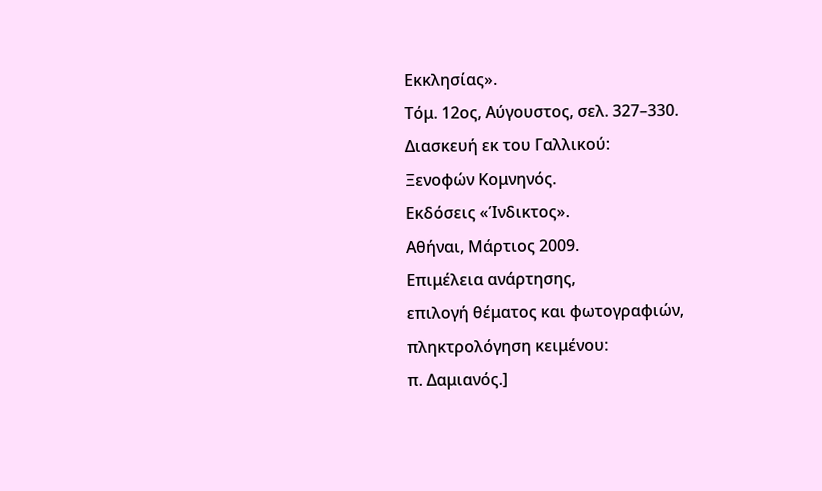Εκκλησίας».
Τόμ. 12ος, Αύγουστος, σελ. 327–330.
Διασκευή εκ του Γαλλικού:
Ξενοφών Κομνηνός.
Εκδόσεις «Ίνδικτος».
Αθήναι, Μάρτιος 2009.
Επιμέλεια ανάρτησης,
επιλογή θέματος και φωτογραφιών,
πληκτρολόγηση κειμένου:
π. Δαμιανός.]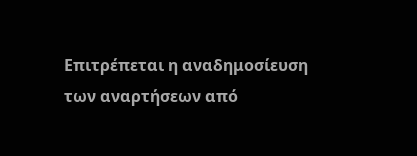Επιτρέπεται η αναδημοσίευση
των αναρτήσεων από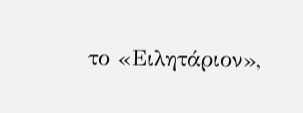το «Ειλητάριον»,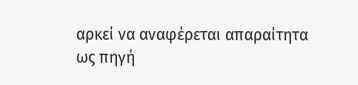αρκεί να αναφέρεται απαραίτητα
ως πηγή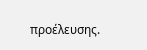προέλευσης.